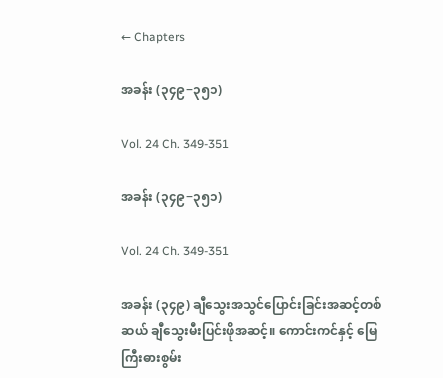← Chapters

အခန်း (၃၄၉−၃၅၁)

Vol. 24 Ch. 349-351

အခန်း (၃၄၉−၃၅၁)

Vol. 24 Ch. 349-351

အခန်း (၃၄၉) ချီသွေးအသွင်ပြောင်းခြင်းအဆင့်တစ်ဆယ် ချီသွေးမီးပြင်းဖိုအဆင့်။ ကောင်းကင်နှင့် မြေကြီးဓားစွမ်း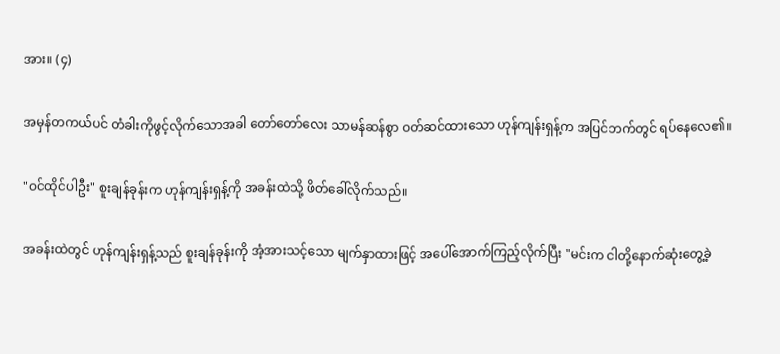အား။ (၄)

အမှန်တကယ်ပင် တံခါးကိုဖွင့်လိုက်သောအခါ တော်တော်လေး သာမန်ဆန်စွာ ဝတ်ဆင်ထားသော ဟုန်ကျန်းရှန့်က အပြင်ဘက်တွင် ရပ်နေလေ၏။

"ဝင်ထိုင်ပါဦး" စူးချန်ခုန်းက ဟုန်ကျန်းရှန့်ကို အခန်းထဲသို့ ဖိတ်ခေါ်လိုက်သည်။

အခန်းထဲတွင် ဟုန်ကျန်းရှန့်သည် စူးချန်ခုန်းကို အံ့အားသင့်သော မျက်နှာထားဖြင့် အပေါ်အောက်ကြည့်လိုက်ပြီး "မင်းက ငါတို့နောက်ဆုံးတွေ့ခဲ့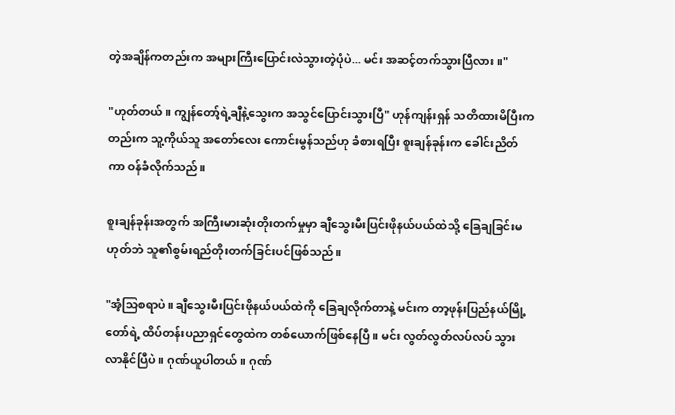တဲ့အချိန်ကတည်းက အများကြီးပြောင်းလဲသွားတဲ့ပုံပဲ... မင်း အဆင့်တက်သွားပြီလား။"

"ဟုတ်တယ်။ ကျွန်တော့်ရဲ့ချီနဲ့သွေးက အသွင်ပြောင်းသွားပြီ" ဟုန်ကျန်းရှန် သတိထားမိပြီးကတည်းက သူ့ကိုယ်သူ အတော်လေး ကောင်းမွန်သည်ဟု ခံစားရပြီး စူးချန်ခုန်းက ခေါင်းညိတ်ကာ ဝန်ခံလိုက်သည်။

စူးချန်ခုန်းအတွက် အကြီးမားဆုံးတိုးတက်မှုမှာ ချီသွေးမီးပြင်းဖိုနယ်ပယ်ထဲသို့ ခြေချခြင်းမဟုတ်ဘဲ သူ၏စွမ်းရည်တိုးတက်ခြင်းပင်ဖြစ်သည်။

"အံ့သြစရာပဲ။ ချီသွေးမီးပြင်းဖိုနယ်ပယ်ထဲကို ခြေချလိုက်တာနဲ့ မင်းက တာ့ဖုန်းပြည်နယ်မြို့တော်ရဲ့ ထိပ်တန်းပညာရှင်တွေထဲက တစ်ယောက်ဖြစ်နေပြီ။ မင်း လွတ်လွတ်လပ်လပ် သွားလာနိုင်ပြီပဲ။ ဂုဏ်ယူပါတယ်။ ဂုဏ်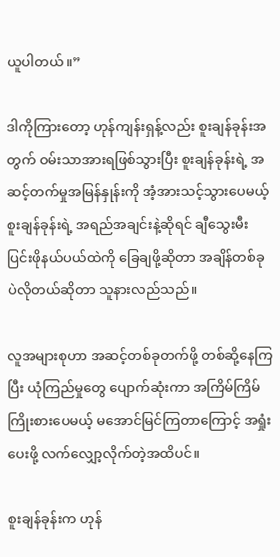ယူပါတယ်။”

ဒါကိုကြားတော့ ဟုန်ကျန်းရှန့်လည်း စူးချန်ခုန်းအတွက် ဝမ်းသာအားရဖြစ်သွားပြီး စူးချန်ခုန်းရဲ့ အဆင့်တက်မှုအမြန်နှုန်းကို အံ့အားသင့်သွားပေမယ့် စူးချန်ခုန်းရဲ့ အရည်အချင်းနဲ့ဆိုရင် ချီသွေးမီးပြင်းဖိုနယ်ပယ်ထဲကို ခြေချဖို့ဆိုတာ အချိန်တစ်ခုပဲလိုတယ်ဆိုတာ သူနားလည်သည်။

လူအများစုဟာ အဆင့်တစ်ခုတက်ဖို့ တစ်ဆို့နေကြပြီး ယုံကြည်မှုတွေ ပျောက်ဆုံးကာ အကြိမ်ကြိမ်ကြိုးစားပေမယ့် မအောင်မြင်ကြတာကြောင့် အရှုံးပေးဖို့ လက်လျှော့လိုက်တဲ့အထိပင်။

စူးချန်ခုန်းက ဟုန်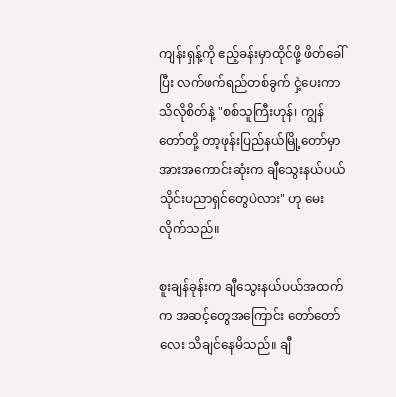ကျန်းရှန့်ကို ဧည့်ခန်းမှာထိုင်ဖို့ ဖိတ်ခေါ်ပြီး လက်ဖက်ရည်တစ်ခွက် ငှဲ့ပေးကာ သိလိုစိတ်နဲ့ "စစ်သူကြီးဟုန်၊ ကျွန်တော်တို့ တာ့ဖုန်းပြည်နယ်မြို့တော်မှာ အားအကောင်းဆုံးက ချီသွေးနယ်ပယ် သိုင်းပညာရှင်တွေပဲလား" ဟု မေးလိုက်သည်။

စူးချန်ခုန်းက ချီသွေးနယ်ပယ်အထက်က အဆင့်တွေအကြောင်း တော်တော်လေး သိချင်နေမိသည်။ ချီ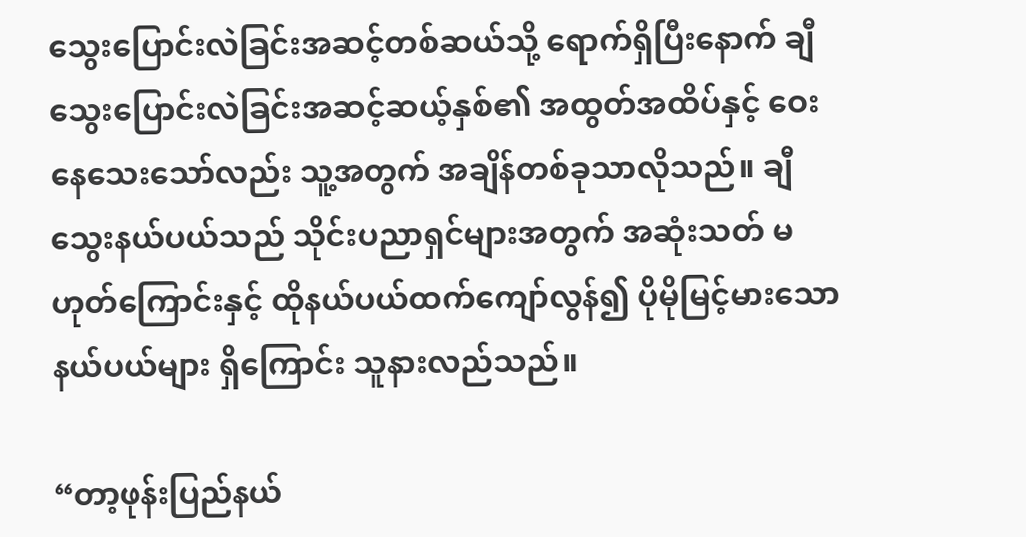သွေးပြောင်းလဲခြင်းအဆင့်တစ်ဆယ်သို့ ရောက်ရှိပြီးနောက် ချီသွေးပြောင်းလဲခြင်းအဆင့်ဆယ့်နှစ်၏ အထွတ်အထိပ်နှင့် ဝေးနေသေးသော်လည်း သူ့အတွက် အချိန်တစ်ခုသာလိုသည်။ ချီသွေးနယ်ပယ်သည် သိုင်းပညာရှင်များအတွက် အဆုံးသတ် မဟုတ်ကြောင်းနှင့် ထိုနယ်ပယ်ထက်ကျော်လွန်၍ ပိုမိုမြင့်မားသောနယ်ပယ်များ ရှိကြောင်း သူနားလည်သည်။

“တာ့ဖုန်းပြည်နယ်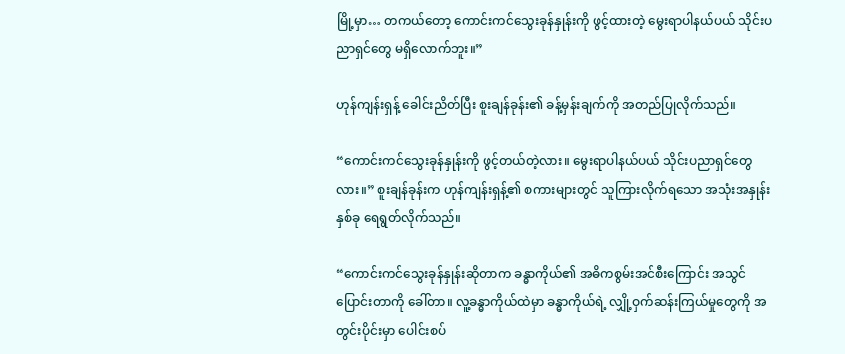မြို့မှာ… တကယ်တော့ ကောင်းကင်သွေးခုန်နှုန်းကို ဖွင့်ထားတဲ့ မွေးရာပါနယ်ပယ် သိုင်းပညာရှင်တွေ မရှိလောက်ဘူး။”

ဟုန်ကျန်းရှန့် ခေါင်းညိတ်ပြီး စူးချန်ခုန်း၏ ခန့်မှန်းချက်ကို အတည်ပြုလိုက်သည်။

“ကောင်းကင်သွေးခုန်နှုန်းကို ဖွင့်တယ်တဲ့လား။ မွေးရာပါနယ်ပယ် သိုင်းပညာရှင်တွေလား။” စူးချန်ခုန်းက ဟုန်ကျန်းရှန့်၏ စကားများတွင် သူကြားလိုက်ရသော အသုံးအနှုန်းနှစ်ခု ရေရွတ်လိုက်သည်။

“ကောင်းကင်သွေးခုန်နှုန်းဆိုတာက ခန္ဓာကိုယ်၏ အဓိကစွမ်းအင်စီးကြောင်း အသွင်ပြောင်းတာကို ခေါ်တာ။ လူ့ခန္ဓာကိုယ်ထဲမှာ ခန္ဓာကိုယ်ရဲ့ လျှို့ဝှက်ဆန်းကြယ်မှုတွေကို အတွင်းပိုင်းမှာ ပေါင်းစပ်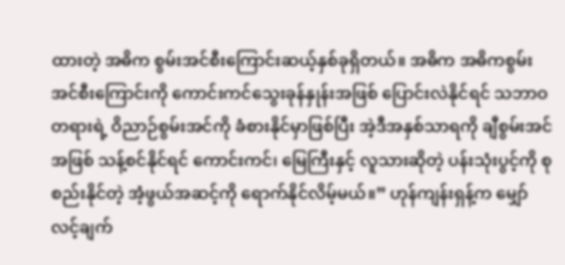ထားတဲ့ အဓိက စွမ်းအင်စီးကြောင်းဆယ့်နှစ်ခုရှိတယ်။ အဓိက အဓိကစွမ်းအင်စီးကြောင်းကို ကောင်းကင်သွေးခုန်နှုန်းအဖြစ် ပြောင်းလဲနိုင်ရင် သဘာဝတရားရဲ့ ဝိညာဉ်စွမ်းအင်ကို ခံစားနိုင်မှာဖြစ်ပြီး အဲ့ဒီအနှစ်သာရကို ချီစွမ်းအင်အဖြစ် သန့်စင်နိုင်ရင် ကောင်းကင်၊ မြေကြီးနှင့် လူသားဆိုတဲ့ ပန်းသုံးပွင့်ကို စုစည်းနိုင်တဲ့ အံ့ဖွယ်အဆင့်ကို ရောက်နိုင်လိမ့်မယ်။” ဟုန်ကျန်းရှန့်က မျှော်လင့်ချက်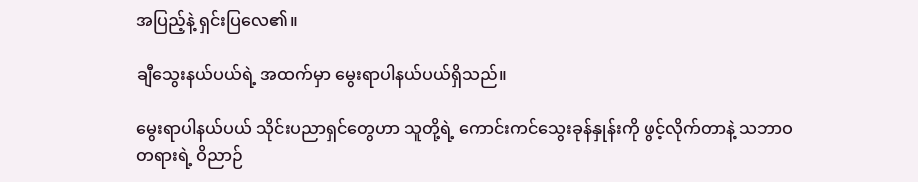အပြည့်နဲ့ ရှင်းပြလေ၏။

ချီသွေးနယ်ပယ်ရဲ့ အထက်မှာ မွေးရာပါနယ်ပယ်ရှိသည်။

မွေးရာပါနယ်ပယ် သိုင်းပညာရှင်တွေဟာ သူတို့ရဲ့ ကောင်းကင်သွေးခုန်နှုန်းကို ဖွင့်လိုက်တာနဲ့ သဘာဝတရားရဲ့ ဝိညာဉ်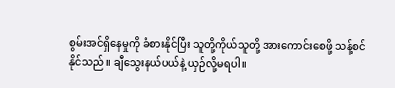စွမ်းအင်ရှိနေမှုကို ခံစားနိုင်ပြီး သူတို့ကိုယ်သူတို့ အားကောင်းစေဖို့ သန့်စင်နိုင်သည်။ ချီသွေးနယ်ပယ်နဲ့ ယှဉ်လို့မရပါ။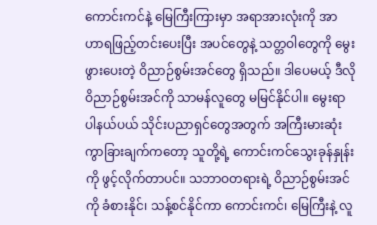ကောင်းကင်နဲ့ မြေကြီးကြားမှာ အရာအားလုံးကို အာဟာရဖြည့်တင်းပေးပြီး အပင်တွေနဲ့ သတ္တဝါတွေကို မွေးဖွားပေးတဲ့ ဝိညာဉ်စွမ်းအင်တွေ ရှိသည်။ ဒါပေမယ့် ဒီလိုဝိညာဉ်စွမ်းအင်ကို သာမန်လူတွေ မမြင်နိုင်ပါ။ မွေးရာပါနယ်ပယ် သိုင်းပညာရှင်တွေအတွက် အကြီးမားဆုံး ကွာခြားချက်ကတော့ သူတို့ရဲ့ ကောင်းကင်သွေးခုန်နှုန်းကို ဖွင့်လိုက်တာပင်။ သဘာဝတရားရဲ့ ဝိညာဉ်စွမ်းအင်ကို ခံစားနိုင်၊ သန့်စင်နိုင်ကာ ကောင်းကင်၊ မြေကြီးနဲ့ လူ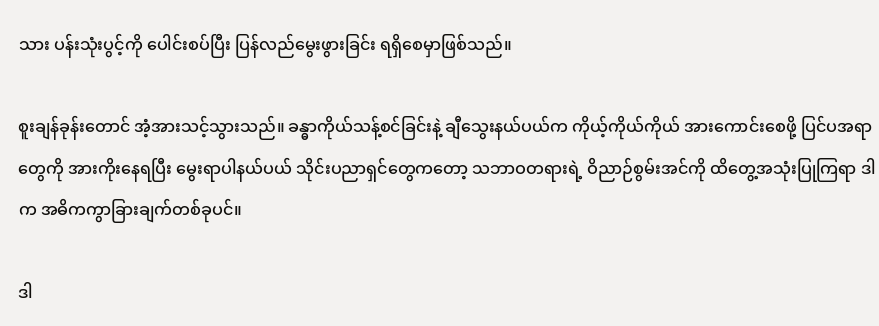သား ပန်းသုံးပွင့်ကို ပေါင်းစပ်ပြီး ပြန်လည်မွေးဖွားခြင်း ရရှိစေမှာဖြစ်သည်။

စူးချန်ခုန်းတောင် အံ့အားသင့်သွားသည်။ ခန္ဓာကိုယ်သန့်စင်ခြင်းနဲ့ ချီသွေးနယ်ပယ်က ကိုယ့်ကိုယ်ကိုယ် အားကောင်းစေဖို့ ပြင်ပအရာတွေကို အားကိုးနေရပြီး မွေးရာပါနယ်ပယ် သိုင်းပညာရှင်တွေကတော့ သဘာဝတရားရဲ့ ဝိညာဉ်စွမ်းအင်ကို ထိတွေ့အသုံးပြုကြရာ ဒါက အဓိကကွာခြားချက်တစ်ခုပင်။

ဒါ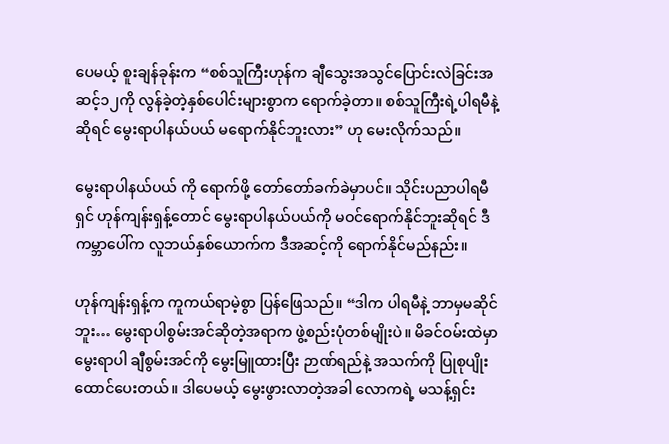ပေမယ့် စူးချန်ခုန်းက “စစ်သူကြီးဟုန်က ချီသွေးအသွင်ပြောင်းလဲခြင်းအဆင့်၁၂ကို လွန်ခဲ့တဲ့နှစ်ပေါင်းများစွာက ရောက်ခဲ့တာ။ စစ်သူကြီးရဲ့ပါရမီနဲ့ဆိုရင် မွေးရာပါနယ်ပယ် မရောက်နိုင်ဘူးလား” ဟု မေးလိုက်သည်။

မွေးရာပါနယ်ပယ် ကို ရောက်ဖို့ တော်တော်ခက်ခဲမှာပင်။ သိုင်းပညာပါရမီရှင် ဟုန်ကျန်းရှန့်တောင် မွေးရာပါနယ်ပယ်ကို မဝင်ရောက်နိုင်ဘူးဆိုရင် ဒီကမ္ဘာပေါ်က လူဘယ်နှစ်ယောက်က ဒီအဆင့်ကို ရောက်နိုင်မည်နည်း။

ဟုန်ကျန်းရှန့်က ကူကယ်ရာမဲ့စွာ ပြန်ဖြေသည်။ “ဒါက ပါရမီနဲ့ ဘာမှမဆိုင်ဘူး… မွေးရာပါစွမ်းအင်ဆိုတဲ့အရာက ဖွဲ့စည်းပုံတစ်မျိုးပဲ။ မိခင်ဝမ်းထဲမှာ မွေးရာပါ ချီစွမ်းအင်ကို မွေးမြူထားပြီး ဉာဏ်ရည်နဲ့ အသက်ကို ပြုစုပျိုးထောင်ပေးတယ်။ ဒါပေမယ့် မွေးဖွားလာတဲ့အခါ လောကရဲ့ မသန့်ရှင်း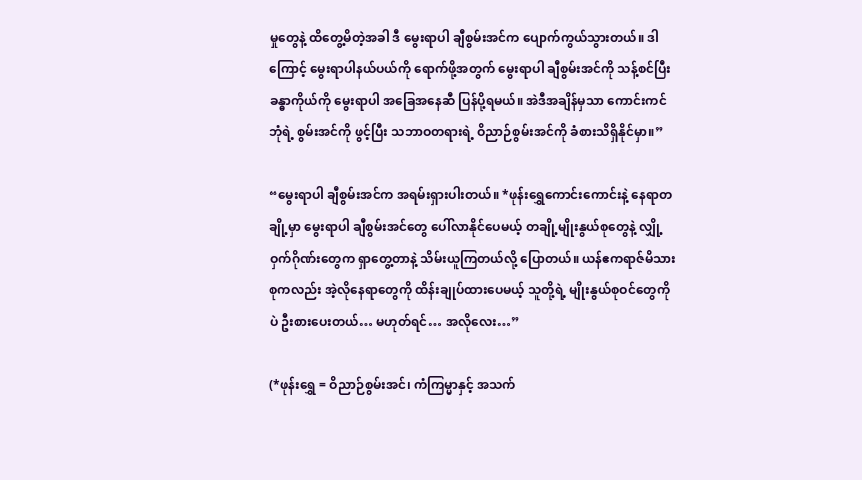မှုတွေနဲ့ ထိတွေ့မိတဲ့အခါ ဒီ မွေးရာပါ ချီစွမ်းအင်က ပျောက်ကွယ်သွားတယ်။ ဒါကြောင့် မွေးရာပါနယ်ပယ်ကို ရောက်ဖို့အတွက် မွေးရာပါ ချီစွမ်းအင်ကို သန့်စင်ပြီး ခန္ဓာကိုယ်ကို မွေးရာပါ အခြေအနေဆီ ပြန်ပို့ရမယ်။ အဲဒီအချိန်မှသာ ကောင်းကင်ဘုံရဲ့ စွမ်းအင်ကို ဖွင့်ပြီး သဘာဝတရားရဲ့ ဝိညာဉ်စွမ်းအင်ကို ခံစားသိရှိနိုင်မှာ။”

“မွေးရာပါ ချီစွမ်းအင်က အရမ်းရှားပါးတယ်။ *ဖုန်းရွှေကောင်းကောင်းနဲ့ နေရာတချို့မှာ မွေးရာပါ ချီစွမ်းအင်တွေ ပေါ်လာနိုင်ပေမယ့် တချို့မျိုးနွယ်စုတွေနဲ့ လျှို့ဝှက်ဂိုဏ်းတွေက ရှာတွေ့တာနဲ့ သိမ်းယူကြတယ်လို့ ပြောတယ်။ ယန်ဧကရာဇ်မိသားစုကလည်း အဲ့လိုနေရာတွေကို ထိန်းချုပ်ထားပေမယ့် သူတို့ရဲ့ မျိုးနွယ်စုဝင်တွေကိုပဲ ဦးစားပေးတယ်… မဟုတ်ရင်… အလိုလေး…”

(*ဖုန်းရွှေ = ဝိညာဉ်စွမ်းအင်၊ ကံကြမ္မာနှင့် အသက်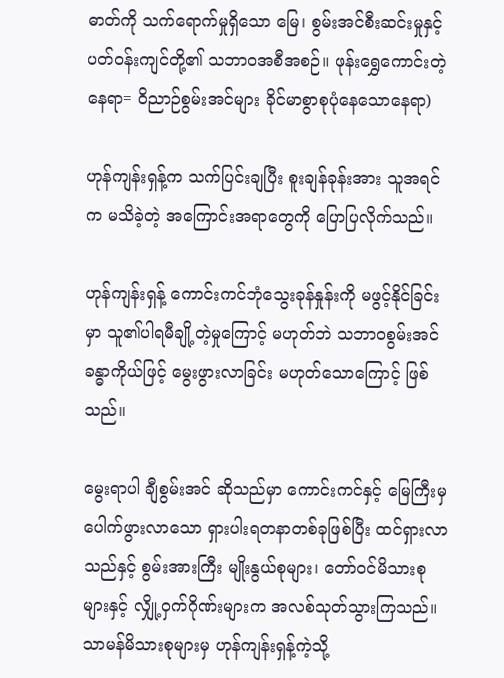ဓာတ်ကို သက်ရောက်မှုရှိသော မြေ၊ စွမ်းအင်စီးဆင်းမှုနှင့် ပတ်ဝန်းကျင်တို့၏ သဘာဝအစီအစဉ်။ ဖုန်းရွှေကောင်းတဲ့နေရာ= ဝိညာဉ်စွမ်းအင်များ ခိုင်မာစွာစုပုံနေသောနေရာ)

ဟုန်ကျန်းရှန့်က သက်ပြင်းချပြီး စူးချန်ခုန်းအား သူအရင်က မသိခဲ့တဲ့ အကြောင်းအရာတွေကို ပြောပြလိုက်သည်။

ဟုန်ကျန်းရှန့် ကောင်းကင်ဘုံသွေးခုန်နှုန်းကို မဖွင့်နိုင်ခြင်းမှာ သူ၏ပါရမီချို့တဲ့မှုကြောင့် မဟုတ်ဘဲ သဘာဝစွမ်းအင်ခန္ဓာကိုယ်ဖြင့် မွေးဖွားလာခြင်း မဟုတ်သောကြောင့် ဖြစ်သည်။

မွေးရာပါ ချီစွမ်းအင် ဆိုသည်မှာ ကောင်းကင်နှင့် မြေကြီးမှ ပေါက်ဖွားလာသော ရှားပါးရတနာတစ်ခုဖြစ်ပြီး ထင်ရှားလာသည်နှင့် စွမ်းအားကြီး မျိုးနွယ်စုများ၊ တော်ဝင်မိသားစုများနှင့် လျှို့ဝှက်ဂိုဏ်းများက အလစ်သုတ်သွားကြသည်။ သာမန်မိသားစုများမှ ဟုန်ကျန်းရှန့်ကဲ့သို့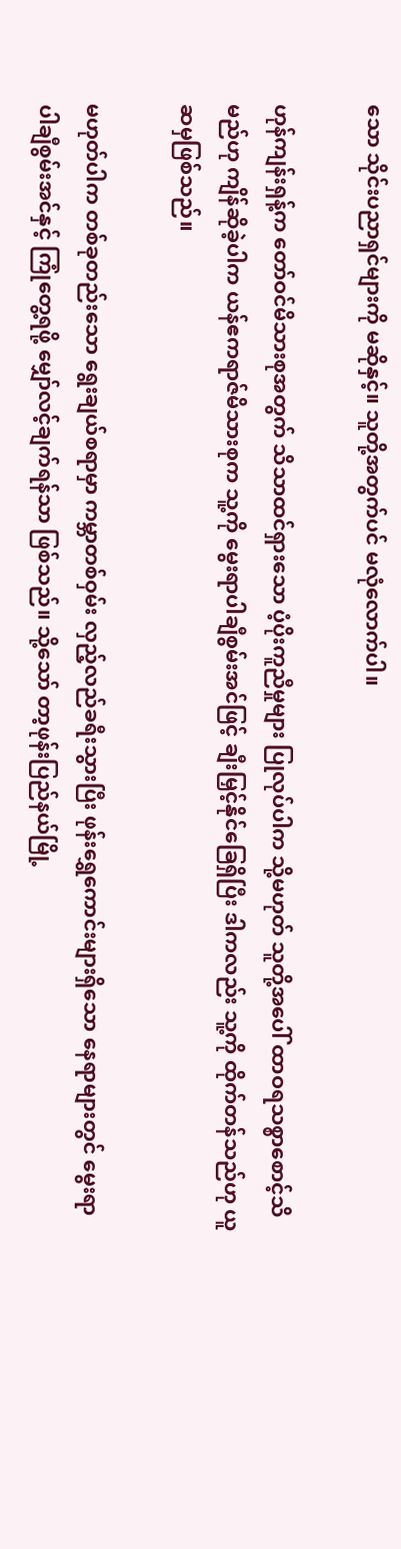သော သိုင်းပညာရှင်များကို မဆိုနှင့်။ သူတို့အတွက်ပင် မလုံလောက်ပါ။

ဟုန်ကျန်းရှန့်က တော်ဝင်မိသားစုအတွက် သိသာထင်ရှားသော ပံ့ပိုးကူညီမှုများ ပြုလုပ်ပါက သို့မဟုတ် သူတို့အပေါ် ထာဝရသစ္စာစောင့်သိမည်ဟု ကျိန်ဆိုခဲ့ပါက ယန်ဧကရာဇ်မိသားစုက သူ့ကို မွေးရာပါချီစွမ်းအင်ဖြင့် ချီးမြှင့်နိုင်ခြေရှိပြီး ဒါကလည်း သူ့ကို ထိုက်တန်သည်ဟု ယူဆမှဖြစ်သည်။

မဟုတ်ပါက တစ်ခုတည်းသော ရွေးချယ်စရာမှာ ကမ္ဘာတစ်ဝှမ်း လှည့်လည်ခရီးသွားပြီး ဖုန်းရွှေကောင်းများရှိသော နေရာများတွင် မွေးရာပါချီစွမ်းအင်နှင့် ကြုံတွေ့ရဖို့ မျှော်လင့်ချက်ရန်သာ ဖြစ်သည်။ သို့သော် တာ့ဖုန်းပြည်နယ်မြို့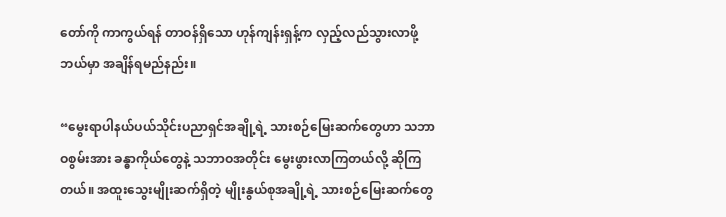တော်ကို ကာကွယ်ရန် တာဝန်ရှိသော ဟုန်ကျန်းရှန့်က လှည့်လည်သွားလာဖို့ ဘယ်မှာ အချိန်ရမည်နည်း။

“မွေးရာပါနယ်ပယ်သိုင်းပညာရှင်အချို့ရဲ့ သားစဉ်မြေးဆက်တွေဟာ သဘာဝစွမ်းအား ခန္ဓာကိုယ်တွေနဲ့ သဘာဝအတိုင်း မွေးဖွားလာကြတယ်လို့ ဆိုကြတယ်။ အထူးသွေးမျိုးဆက်ရှိတဲ့ မျိုးနွယ်စုအချို့ရဲ့ သားစဉ်မြေးဆက်တွေ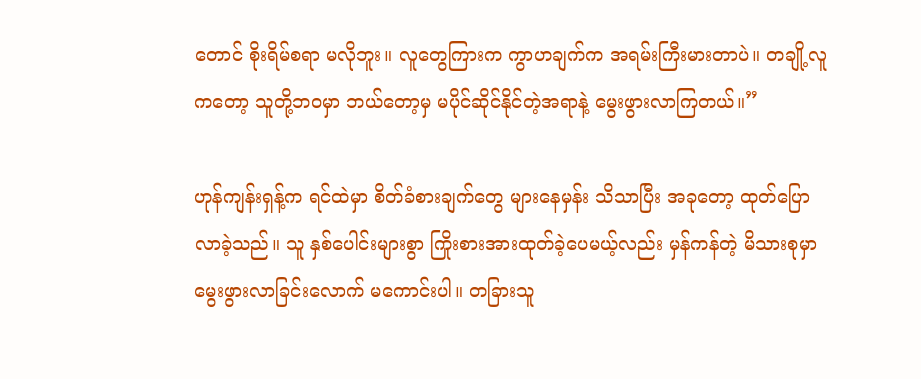တောင် စိုးရိမ်စရာ မလိုဘူး။ လူတွေကြားက ကွာဟချက်က အရမ်းကြီးမားတာပဲ။ တချို့လူကတော့ သူတို့ဘဝမှာ ဘယ်တော့မှ မပိုင်ဆိုင်နိုင်တဲ့အရာနဲ့ မွေးဖွားလာကြတယ်။”

ဟုန်ကျန်းရှန့်က ရင်ထဲမှာ စိတ်ခံစားချက်တွေ များနေမှန်း သိသာပြီး အခုတော့ ထုတ်ပြောလာခဲ့သည်။ သူ နှစ်ပေါင်းများစွာ ကြိုးစားအားထုတ်ခဲ့ပေမယ့်လည်း မှန်ကန်တဲ့ မိသားစုမှာ မွေးဖွားလာခြင်းလောက် မကောင်းပါ။ တခြားသူ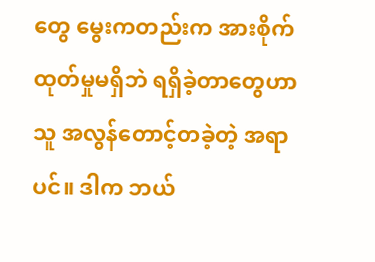တွေ မွေးကတည်းက အားစိုက်ထုတ်မှုမရှိဘဲ ရရှိခဲ့တာတွေဟာ သူ အလွန်တောင့်တခဲ့တဲ့ အရာပင်။ ဒါက ဘယ်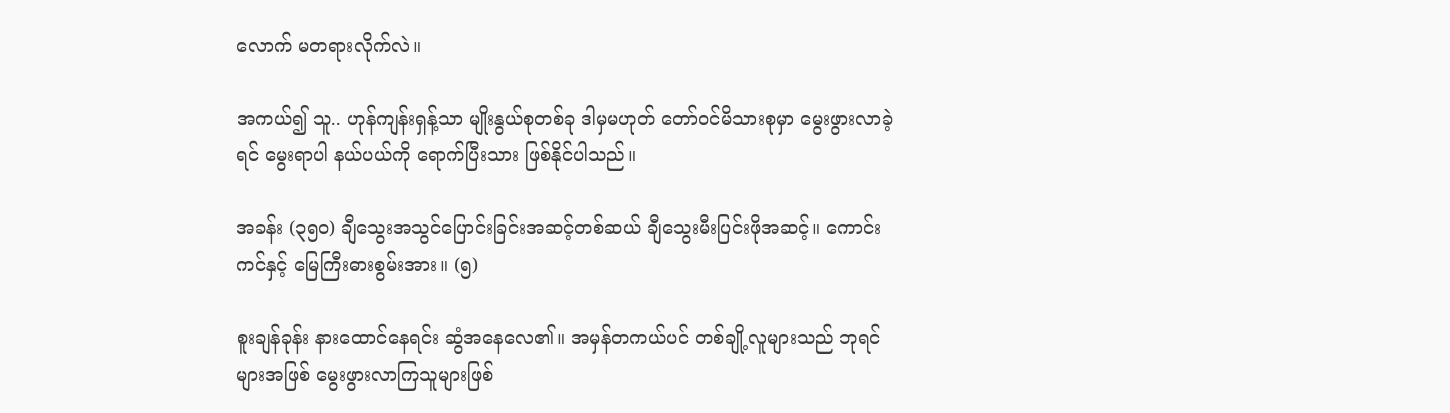လောက် မတရားလိုက်လဲ။

အကယ်၍ သူ.. ဟုန်ကျန်းရှန့်သာ မျိုးနွယ်စုတစ်ခု ဒါမှမဟုတ် တော်ဝင်မိသားစုမှာ မွေးဖွားလာခဲ့ရင် မွေးရာပါ နယ်ပယ်ကို ရောက်ပြီးသား ဖြစ်နိုင်ပါသည်။

အခန်း (၃၅၀) ချီသွေးအသွင်ပြောင်းခြင်းအဆင့်တစ်ဆယ် ချီသွေးမီးပြင်းဖိုအဆင့်။ ကောင်းကင်နှင့် မြေကြီးဓားစွမ်းအား။ (၅)

စူးချန်ခုန်း နားထောင်နေရင်း ဆွံအနေလေ၏။ အမှန်တကယ်ပင် တစ်ချို့လူများသည် ဘုရင်များအဖြစ် မွေးဖွားလာကြသူများဖြစ်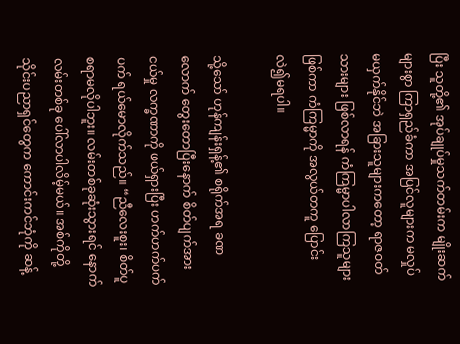ပြီး သူတို့၏ အုပ်ချုပ်မှုသက်တမ်းက မျိုးဆက်များစွာ ကြာရှည်ခံကာ အပြင်လူများက မလှုပ်မယှက်နိုင်ဘဲ အခြားသူများကတော့ ရာဇဝတ်သားများ ဖြစ်လာရန် ကံကြမ္မာပါလာကြသူများ ဖြစ်ကာ ကံကြမ္မာကို အလွယ်တကူ ပြောင်းလဲ၍မရပါ။

သို့သော် ဟုန်ကျန်းရှန့်၏ စရိုက်အရ ခဏလောက် တွေးတောပြီးနောက် စိတ်ပျက်အားငယ်မှု လက္ခဏာကို ဖယ်ရှားပြီး ဟက်ဟက်ပက်ပက် ရယ်မောလိုက်သည်။ “ညီလေးစူး၊ စိတ်ပူစရာမလိုပါဘူး။ လမ်းတစ်ခုဆုံးသွားရင် နောက်လမ်းတစ်ခု ပေါ်လာပါလိမ့်မယ်။ အစ်ကိုတို့ သိုင်းပညာရှင်တွေက ကောင်းကင်ဘုံကို ဆန့်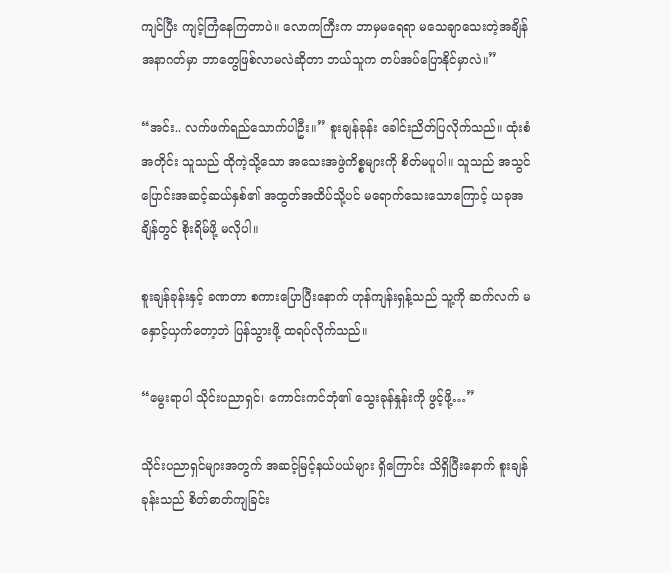ကျင်ပြီး ကျင့်ကြံနေကြတာပဲ။ လောကကြီးက ဘာမှမရေရာ မသေချာသေးတဲ့အချိန် အနာဂတ်မှာ ဘာတွေဖြစ်လာမလဲဆိုတာ ဘယ်သူက တပ်အပ်ပြောနိုင်မှာလဲ။”

“အင်း.. လက်ဖက်ရည်သောက်ပါဦး။” စူးချန်ခုန်း ခေါင်းညိတ်ပြလိုက်သည်။ ထုံးစံအတိုင်း သူသည် ထိုကဲ့သို့သော အသေးအဖွဲကိစ္စများကို စိတ်မပူပါ။ သူသည် အသွင်ပြောင်းအဆင့်ဆယ်နှစ်၏ အထွတ်အထိပ်သို့ပင် မရောက်သေးသောကြောင့် ယခုအချိန်တွင် စိုးရိမ်ဖို့ မလိုပါ။

စူးချန်ခုန်းနှင့် ခဏတာ စကားပြောပြီးနောက် ဟုန်ကျန်းရှန့်သည် သူ့ကို ဆက်လက် မနှောင့်ယှက်တော့ဘဲ ပြန်သွားဖို့ ထရပ်လိုက်သည်။

“မွေးရာပါ သိုင်းပညာရှင်၊ ကောင်းကင်ဘုံ၏ သွေးခုန်နှုန်းကို ဖွင့်ဖို့…”

သိုင်းပညာရှင်များအတွက် အဆင့်မြင့်နယ်ပယ်များ ရှိကြောင်း သိရှိပြီးနောက် စူးချန်ခုန်းသည် စိတ်ဓာတ်ကျခြင်း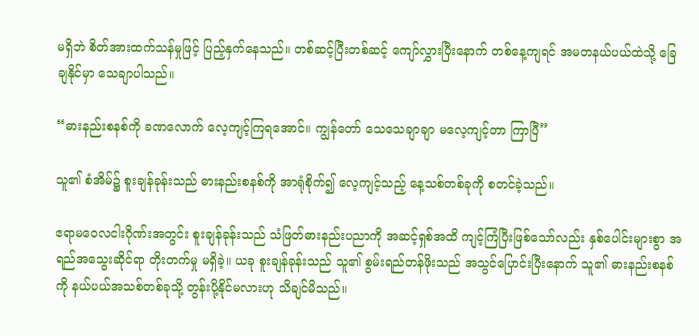မရှိဘဲ စိတ်အားထက်သန်မှုဖြင့် ပြည့်နှက်နေသည်။ တစ်ဆင့်ပြီးတစ်ဆင့် ကျော်လွှားပြီးနောက် တစ်နေ့ကျရင် အမတနယ်ပယ်ထဲသို့ ခြေချနိုင်မှာ သေချာပါသည်။

“ဓားနည်းစနစ်ကို ခဏလောက် လေ့ကျင့်ကြရအောင်။ ကျွန်တော် သေသေချာချာ မလေ့ကျင့်တာ ကြာပြီ”

သူ၏ စံအိမ်၌ စူးချန်ခုန်းသည် ဓားနည်းစနစ်ကို အာရုံစိုက်၍ လေ့ကျင့်သည့် နေ့သစ်တစ်ခုကို စတင်ခဲ့သည်။

ဧရာမဝေလငါးဂိုဏ်းအတွင်း စူးချန်ခုန်းသည် သံဖြတ်ဓားနည်းပညာကို အဆင့်ရှစ်အထိ ကျင့်ကြံပြီးဖြစ်သော်လည်း နှစ်ပေါင်းများစွာ အရည်အသွေးဆိုင်ရာ တိုးတက်မှု မရှိခဲ့။ ယခု စူးချန်ခုန်းသည် သူ၏ စွမ်းရည်တန်ဖိုးသည် အသွင်ပြောင်းပြီးနောက် သူ၏ ဓားနည်းစနစ်ကို နယ်ပယ်အသစ်တစ်ခုသို့ တွန်းပို့နိုင်မလားဟု သိချင်မိသည်။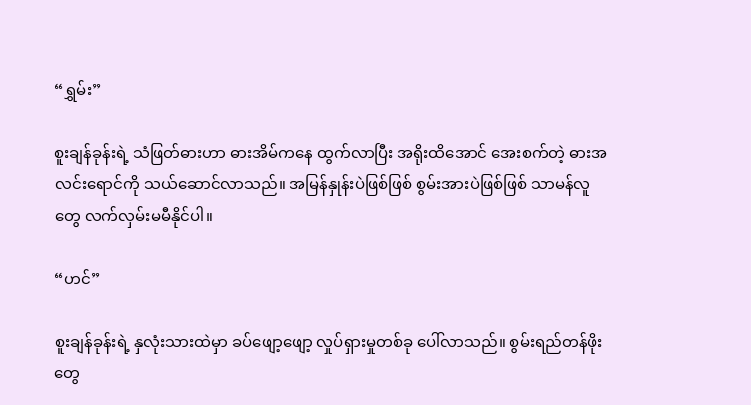“ရွှမ်း”

စူးချန်ခုန်းရဲ့ သံဖြတ်ဓားဟာ ဓားအိမ်ကနေ ထွက်လာပြီး အရိုးထိအောင် အေးစက်တဲ့ ဓားအလင်းရောင်ကို သယ်ဆောင်လာသည်။ အမြန်နှုန်းပဲဖြစ်ဖြစ် စွမ်းအားပဲဖြစ်ဖြစ် သာမန်လူတွေ လက်လှမ်းမမီနိုင်ပါ။

“ဟင်”

စူးချန်ခုန်းရဲ့ နှလုံးသားထဲမှာ ခပ်ဖျော့ဖျော့ လှုပ်ရှားမှုတစ်ခု ပေါ်လာသည်။ စွမ်းရည်တန်ဖိုးတွေ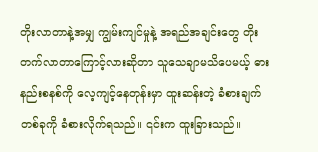တိုးလာတာနဲ့အမျှ ကျွမ်းကျင်မှုနဲ့ အရည်အချင်းတွေ တိုးတက်လာတာကြောင့်လားဆိုတာ သူသေချာမသိပေမယ့် ဓားနည်းစနစ်ကို လေ့ကျင့်နေတုန်းမှာ ထူးဆန်းတဲ့ ခံစားချက်တစ်ခုကို ခံစားလိုက်ရသည်။ ၎င်းက ထူးခြားသည်။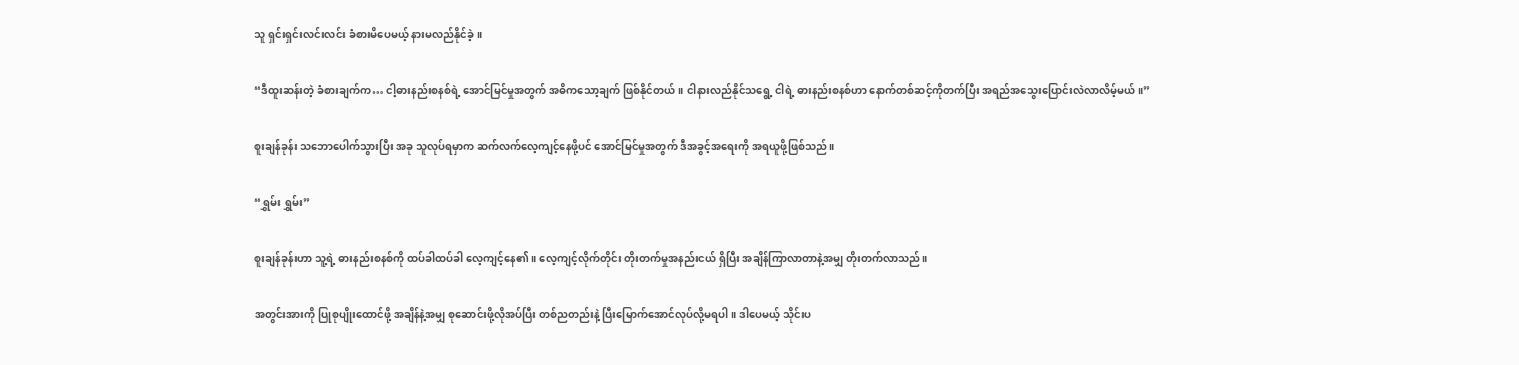သူ ရှင်းရှင်းလင်းလင်း ခံစားမိပေမယ့် နားမလည်နိုင်ခဲ့။

“ဒီထူးဆန်းတဲ့ ခံစားချက်က… ငါ့ဓားနည်းစနစ်ရဲ့ အောင်မြင်မှုအတွက် အဓိကသော့ချက် ဖြစ်နိုင်တယ်။ ငါနားလည်နိုင်သရွေ့ ငါရဲ့ ဓားနည်းစနစ်ဟာ နောက်တစ်ဆင့်ကိုတက်ပြီး အရည်အသွေးပြောင်းလဲလာလိမ့်မယ်။”

စူးချန်ခုန်း သဘောပေါက်သွားပြီး အခု သူလုပ်ရမှာက ဆက်လက်လေ့ကျင့်နေဖို့ပင် အောင်မြင်မှုအတွက် ဒီအခွင့်အရေးကို အရယူဖို့ဖြစ်သည်။

“ရွှမ်း ရွှမ်း”

စူးချန်ခုန်းဟာ သူ့ရဲ့ ဓားနည်းစနစ်ကို ထပ်ခါထပ်ခါ လေ့ကျင့်နေ၏။ လေ့ကျင့်လိုက်တိုင်း တိုးတက်မှုအနည်းငယ် ရှိပြီး အချိန်ကြာလာတာနဲ့အမျှ တိုးတက်လာသည်။

အတွင်းအားကို ပြုစုပျိုးထောင်ဖို့ အချိန်နဲ့အမျှ စုဆောင်းဖို့လိုအပ်ပြီး တစ်ညတည်းနဲ့ ပြီးမြောက်အောင်လုပ်လို့မရပါ။ ဒါပေမယ့် သိုင်းပ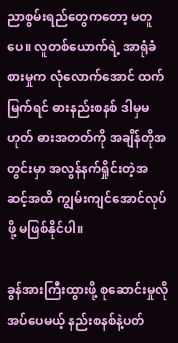ညာစွမ်းရည်တွေကတော့ မတူပေ။ လူတစ်ယောက်ရဲ့ အာရုံခံစားမှုက လုံလောက်အောင် ထက်မြက်ရင် ဓားနည်းစနစ် ဒါမှမဟုတ် ဓားအတတ်ကို အချိန်တိုအတွင်းမှာ အလွန်နက်ရှိုင်းတဲ့အဆင့်အထိ ကျွမ်းကျင်အောင်လုပ်ဖို့ မဖြစ်နိုင်ပါ။

ခွန်အားကြီးထွားဖို့ စုဆောင်းမှုလိုအပ်ပေမယ့် နည်းစနစ်နဲ့ပတ်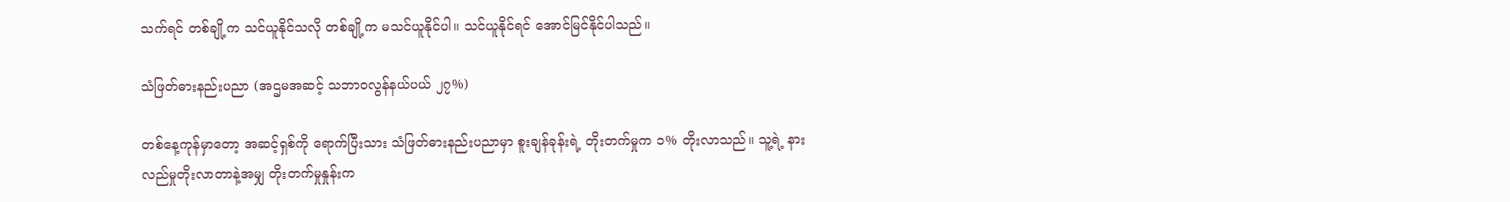သက်ရင် တစ်ချို့က သင်ယူနိုင်သလို တစ်ချို့က မသင်ယူနိုင်ပါ။ သင်ယူနိုင်ရင် အောင်မြင်နိုင်ပါသည်။

သံဖြတ်ဓားနည်းပညာ (အဌမအဆင့် သဘာဝလွန်နယ်ပယ် ၂၇%)

တစ်နေ့ကုန်မှာတော့ အဆင့်ရှစ်ကို ရောက်ပြီးသား သံဖြတ်ဓားနည်းပညာမှာ စူးချန်ခုန်းရဲ့ တိုးတက်မှုက ၁% တိုးလာသည်။ သူ့ရဲ့ နားလည်မှုတိုးလာတာနဲ့အမျှ တိုးတက်မှုနှုန်းက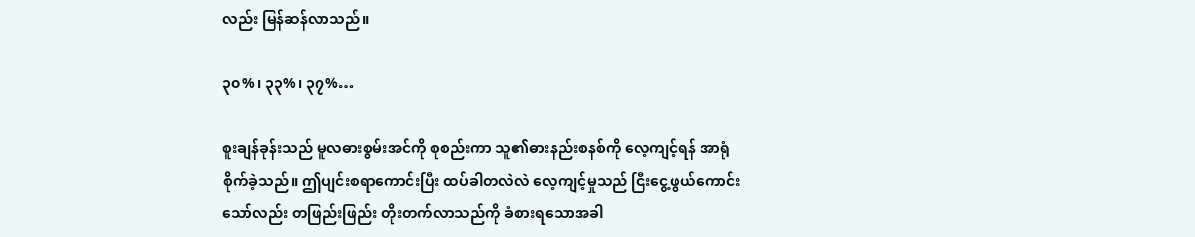လည်း မြန်ဆန်လာသည်။

၃၀%၊ ၃၃%၊ ၃၇%…

စူးချန်ခုန်းသည် မူလဓားစွမ်းအင်ကို စုစည်းကာ သူ၏ဓားနည်းစနစ်ကို လေ့ကျင့်ရန် အာရုံစိုက်ခဲ့သည်။ ဤပျင်းစရာကောင်းပြီး ထပ်ခါတလဲလဲ လေ့ကျင့်မှုသည် ငြီးငွေ့ဖွယ်ကောင်းသော်လည်း တဖြည်းဖြည်း တိုးတက်လာသည်ကို ခံစားရသောအခါ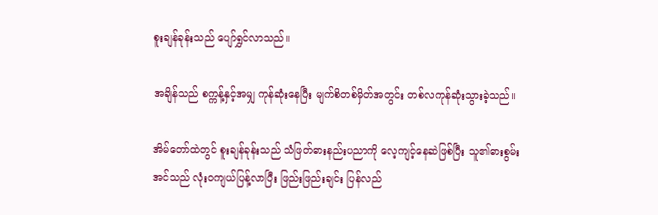စူးချန်ခုန်းသည် ပျော်ရွှင်လာသည်။

အချိန်သည် စက္ကန့်နှင့်အမျှ ကုန်ဆုံးနေပြီး မျက်စိတစ်မှိတ်အတွင်း တစ်လကုန်ဆုံးသွားခဲ့သည်။

အိမ်တော်ထဲတွင် စူးချန်ခုန်းသည် သံဖြတ်ဓားနည်းပညာကို လေ့ကျင့်နေဆဲဖြစ်ပြီး သူ၏ဓားစွမ်းအင်သည် လုံးဝကျယ်ပြန့်လာပြီး ဖြည်းဖြည်းချင်း ပြန်လည်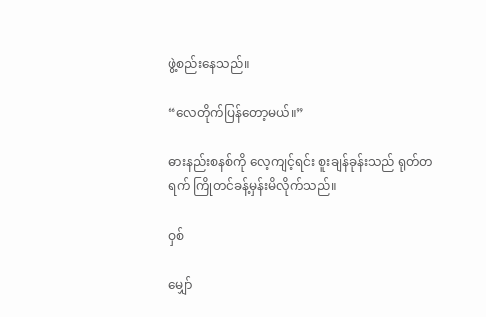ဖွဲ့စည်းနေသည်။

“လေတိုက်ပြန်တော့မယ်။”

ဓားနည်းစနစ်ကို လေ့ကျင့်ရင်း စူးချန်ခုန်းသည် ရုတ်တရက် ကြိုတင်ခန့်မှန်းမိလိုက်သည်။

ဝှစ်

မျှော်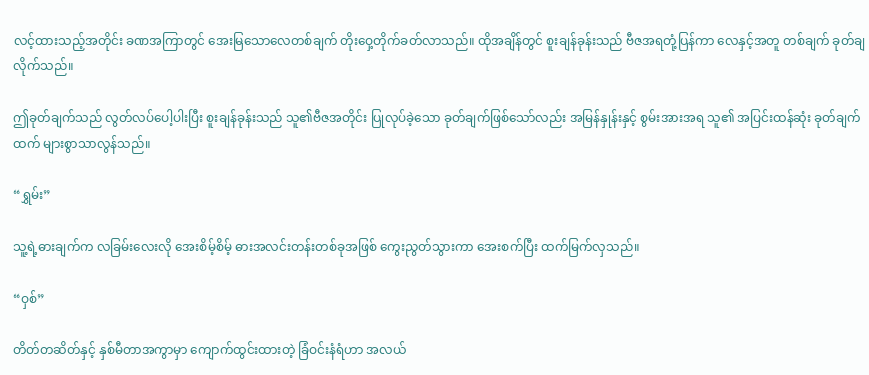လင့်ထားသည့်အတိုင်း ခဏအကြာတွင် အေးမြသောလေတစ်ချက် တိုးဝှေ့တိုက်ခတ်လာသည်။ ထိုအချိန်တွင် စူးချန်ခုန်းသည် ဗီဇအရတုံ့ပြန်ကာ လေနှင့်အတူ တစ်ချက် ခုတ်ချလိုက်သည်။

ဤခုတ်ချက်သည် လွတ်လပ်ပေါ့ပါးပြီး စူးချန်ခုန်းသည် သူ၏ဗီဇအတိုင်း ပြုလုပ်ခဲ့သော ခုတ်ချက်ဖြစ်သော်လည်း အမြန်နှုန်းနှင့် စွမ်းအားအရ သူ၏ အပြင်းထန်ဆုံး ခုတ်ချက်ထက် များစွာသာလွန်သည်။

“ရွှမ်း”

သူ့ရဲ့ဓားချက်က လခြမ်းလေးလို အေးစိမ့်စိမ့် ဓားအလင်းတန်းတစ်ခုအဖြစ် ကွေးညွတ်သွားကာ အေးစက်ပြီး ထက်မြက်လှသည်။

“ဝှစ်”

တိတ်တဆိတ်နှင့် နှစ်မီတာအကွာမှာ ကျောက်ထွင်းထားတဲ့ ခြံဝင်းနံရံဟာ အလယ်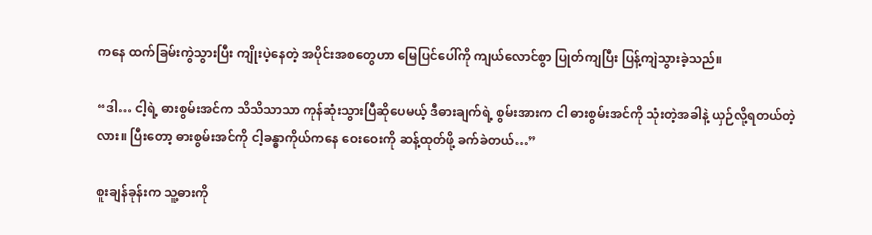ကနေ ထက်ခြမ်းကွဲသွားပြီး ကျိုးပဲ့နေတဲ့ အပိုင်းအစတွေဟာ မြေပြင်ပေါ်ကို ကျယ်လောင်စွာ ပြုတ်ကျပြီး ပြန့်ကျဲသွားခဲ့သည်။

“ဒါ… ငါ့ရဲ့ ဓားစွမ်းအင်က သိသိသာသာ ကုန်ဆုံးသွားပြီဆိုပေမယ့် ဒီဓားချက်ရဲ့ စွမ်းအားက ငါ ဓားစွမ်းအင်ကို သုံးတဲ့အခါနဲ့ ယှဉ်လို့ရတယ်တဲ့လား။ ပြီးတော့ ဓားစွမ်းအင်ကို ငါ့ခန္ဓာကိုယ်ကနေ ဝေးဝေးကို ဆန့်ထုတ်ဖို့ ခက်ခဲတယ်…”

စူးချန်ခုန်းက သူ့ဓားကို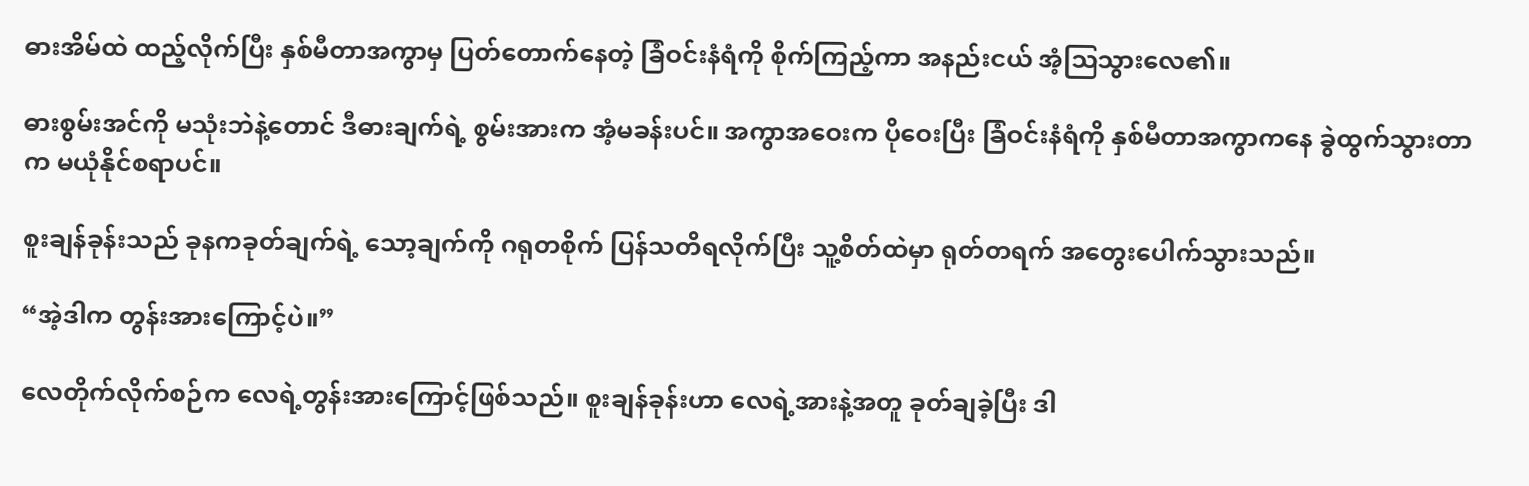ဓားအိမ်ထဲ ထည့်လိုက်ပြီး နှစ်မီတာအကွာမှ ပြတ်တောက်နေတဲ့ ခြံဝင်းနံရံကို စိုက်ကြည့်ကာ အနည်းငယ် အံ့သြသွားလေ၏။

ဓားစွမ်းအင်ကို မသုံးဘဲနဲ့တောင် ဒီဓားချက်ရဲ့ စွမ်းအားက အံ့မခန်းပင်။ အကွာအဝေးက ပိုဝေးပြီး ခြံဝင်းနံရံကို နှစ်မီတာအကွာကနေ ခွဲထွက်သွားတာက မယုံနိုင်စရာပင်။

စူးချန်ခုန်းသည် ခုနကခုတ်ချက်ရဲ့ သော့ချက်ကို ဂရုတစိုက် ပြန်သတိရလိုက်ပြီး သူ့စိတ်ထဲမှာ ရုတ်တရက် အတွေးပေါက်သွားသည်။

“အဲ့ဒါက တွန်းအားကြောင့်ပဲ။”

လေတိုက်လိုက်စဉ်က လေရဲ့တွန်းအားကြောင့်ဖြစ်သည်။ စူးချန်ခုန်းဟာ လေရဲ့အားနဲ့အတူ ခုတ်ချခဲ့ပြီး ဒါ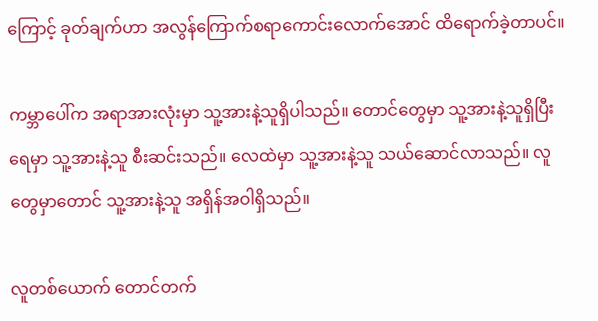ကြောင့် ခုတ်ချက်ဟာ အလွန်ကြောက်စရာကောင်းလောက်အောင် ထိရောက်ခဲ့တာပင်။

ကမ္ဘာပေါ်က အရာအားလုံးမှာ သူ့အားနဲ့သူရှိပါသည်။ တောင်တွေမှာ သူ့အားနဲ့သူရှိပြီး ရေမှာ သူ့အားနဲ့သူ စီးဆင်းသည်။ လေထဲမှာ သူ့အားနဲ့သူ သယ်ဆောင်လာသည်။ လူတွေမှာတောင် သူ့အားနဲ့သူ အရှိန်အဝါရှိသည်။

လူတစ်ယောက် တောင်တက်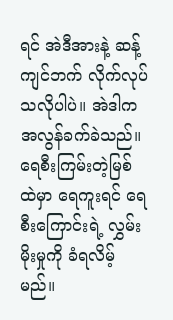ရင် အဲဒီအားနဲ့ ဆန့်ကျင်ဘက် လိုက်လုပ်သလိုပါပဲ။ အဲဒါက အလွန်ခက်ခဲသည်။ ရေစီးကြမ်းတဲ့မြစ်ထဲမှာ ရေကူးရင် ရေစီးကြောင်းရဲ့ လွှမ်းမိုးမှုကို ခံရလိမ့်မည်။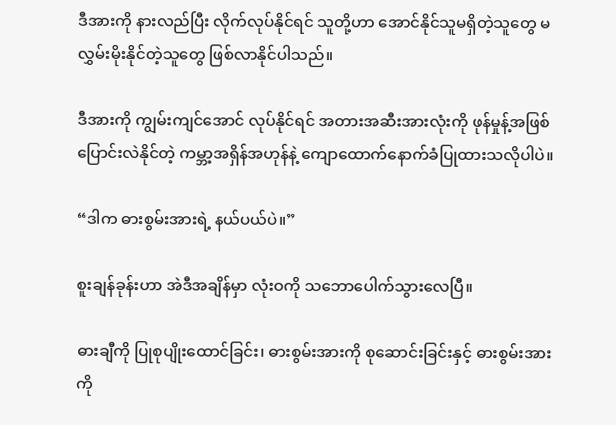ဒီအားကို နားလည်ပြီး လိုက်လုပ်နိုင်ရင် သူတို့ဟာ အောင်နိုင်သူမရှိတဲ့သူတွေ မလွှမ်းမိုးနိုင်တဲ့သူတွေ ဖြစ်လာနိုင်ပါသည်။

ဒီအားကို ကျွမ်းကျင်အောင် လုပ်နိုင်ရင် အတားအဆီးအားလုံးကို ဖုန်မှုန့်အဖြစ် ပြောင်းလဲနိုင်တဲ့ ကမ္ဘာ့အရှိန်အဟုန်နဲ့ ကျောထောက်နောက်ခံပြုထားသလိုပါပဲ။

“ဒါက ဓားစွမ်းအားရဲ့ နယ်ပယ်ပဲ။”

စူးချန်ခုန်းဟာ အဲဒီအချိန်မှာ လုံးဝကို သဘောပေါက်သွားလေပြီ။

ဓားချီကို ပြုစုပျိုးထောင်ခြင်း၊ ဓားစွမ်းအားကို စုဆောင်းခြင်းနှင့် ဓားစွမ်းအားကို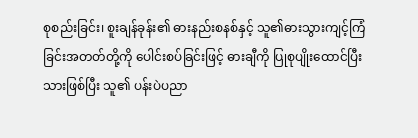စုစည်းခြင်း၊ စူးချန်ခုန်း၏ ဓားနည်းစနစ်နှင့် သူ၏ဓားသွားကျင့်ကြံခြင်းအတတ်တို့ကို ပေါင်းစပ်ခြင်းဖြင့် ဓားချီကို ပြုစုပျိုးထောင်ပြီးသားဖြစ်ပြီး သူ၏ ပန်းပဲပညာ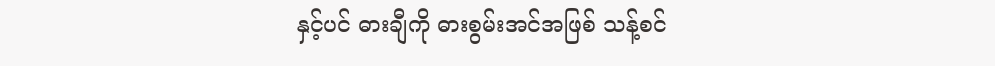နှင့်ပင် ဓားချီကို ဓားစွမ်းအင်အဖြစ် သန့်စင်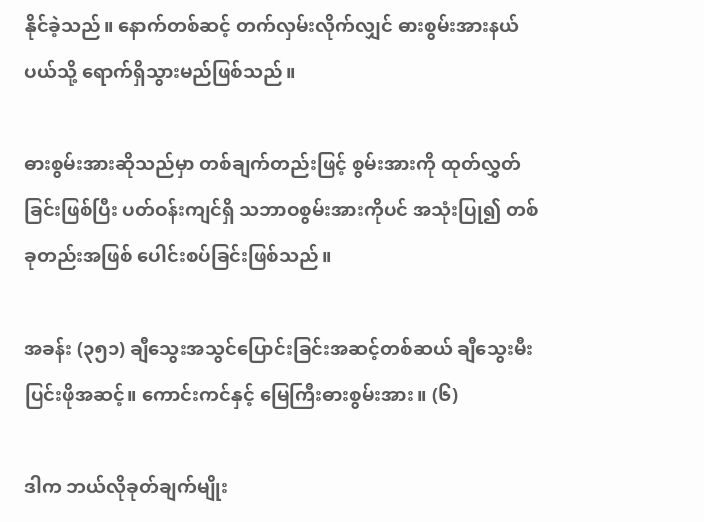နိုင်ခဲ့သည်။ နောက်တစ်ဆင့် တက်လှမ်းလိုက်လျှင် ဓားစွမ်းအားနယ်ပယ်သို့ ရောက်ရှိသွားမည်ဖြစ်သည်။

ဓားစွမ်းအားဆိုသည်မှာ တစ်ချက်တည်းဖြင့် စွမ်းအားကို ထုတ်လွှတ်ခြင်းဖြစ်ပြီး ပတ်ဝန်းကျင်ရှိ သဘာဝစွမ်းအားကိုပင် အသုံးပြု၍ တစ်ခုတည်းအဖြစ် ပေါင်းစပ်ခြင်းဖြစ်သည်။

အခန်း (၃၅၁) ချီသွေးအသွင်ပြောင်းခြင်းအဆင့်တစ်ဆယ် ချီသွေးမီးပြင်းဖိုအဆင့်။ ကောင်းကင်နှင့် မြေကြီးဓားစွမ်းအား။ (၆)

ဒါက ဘယ်လိုခုတ်ချက်မျိုး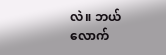လဲ။ ဘယ်လောက်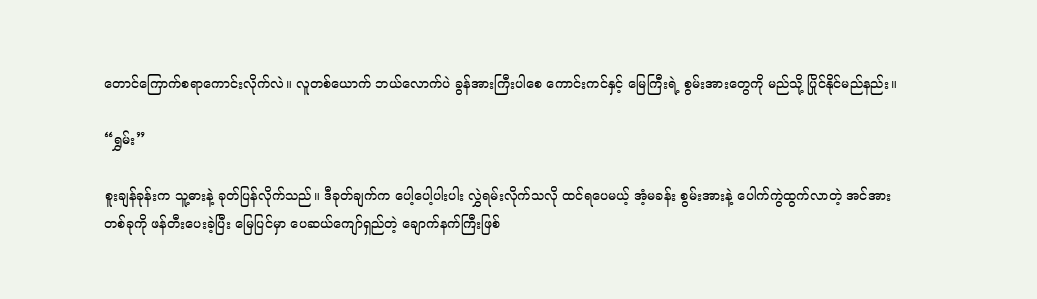တောင်ကြောက်စရာကောင်းလိုက်လဲ။ လူတစ်ယောက် ဘယ်လောက်ပဲ ခွန်အားကြီးပါစေ ကောင်းကင်နှင့် မြေကြီးရဲ့ စွမ်းအားတွေကို မည်သို့ ပြိုင်နိုင်မည်နည်း။

“ရွှမ်း”

စူးချန်ခုန်းက သူ့ဓားနဲ့ ခုတ်ပြန်လိုက်သည်။ ဒီခုတ်ချက်က ပေါ့ပေါ့ပါးပါး လွှဲရမ်းလိုက်သလို ထင်ရပေမယ့် အံ့မခန်း စွမ်းအားနဲ့ ပေါက်ကွဲထွက်လာတဲ့ အင်အားတစ်ခုကို ဖန်တီးပေးခဲ့ပြီး မြေပြင်မှာ ပေဆယ်ကျော်ရှည်တဲ့ ချောက်နက်ကြီးဖြစ်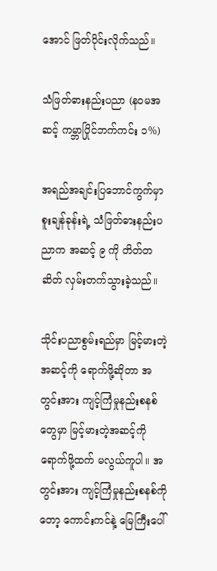အောင် ဖြတ်ပိုင်းလိုက်သည်။

သံဖြတ်ဓားနည်းပညာ (နဝမအဆင့် ကမ္ဘာပြိုင်ဘက်ကင်း ၁%)

အရည်အချင်းပြဘောင်ကွက်မှာ စူးချန်ခုန်းရဲ့ သံဖြတ်ဓားနည်းပညာက အဆင့် ၉ ကို တိတ်တဆိတ် လှမ်းတက်သွားခဲ့သည်။

သိုင်းပညာစွမ်းရည်မှာ မြင့်မားတဲ့အဆင့်ကို ရောက်ဖို့ဆိုတာ အတွင်းအား ကျင့်ကြံမှုနည်းစနစ်တွေမှာ မြင့်မားတဲ့အဆင့်ကို ရောက်ဖို့ထက် မလွယ်ကူပါ။ အတွင်းအား ကျင့်ကြံမှုနည်းစနစ်ကိုတော့ ကောင်းကင်နဲ့ မြေကြီးပေါ်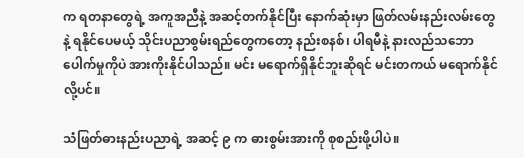က ရတနာတွေရဲ့ အကူအညီနဲ့ အဆင့်တက်နိုင်ပြီး နောက်ဆုံးမှာ ဖြတ်လမ်းနည်းလမ်းတွေနဲ့ ရနိုင်ပေမယ့် သိုင်းပညာစွမ်းရည်တွေကတော့ နည်းစနစ်၊ ပါရမီနဲ့ နားလည်သဘောပေါက်မှုကိုပဲ အားကိုးနိုင်ပါသည်။ မင်း မရောက်ရှိနိုင်ဘူးဆိုရင် မင်းတကယ် မရောက်နိုင်လို့ပင်။

သံဖြတ်ဓားနည်းပညာရဲ့ အဆင့် ၉ က ဓားစွမ်းအားကို စုစည်းဖို့ပါပဲ။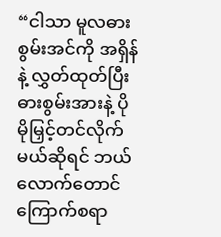“ငါသာ မူလဓားစွမ်းအင်ကို အရှိန်နဲ့ လွှတ်ထုတ်ပြီး ဓားစွမ်းအားနဲ့ ပိုမိုမြှင့်တင်လိုက်မယ်ဆိုရင် ဘယ်လောက်တောင် ကြောက်စရာ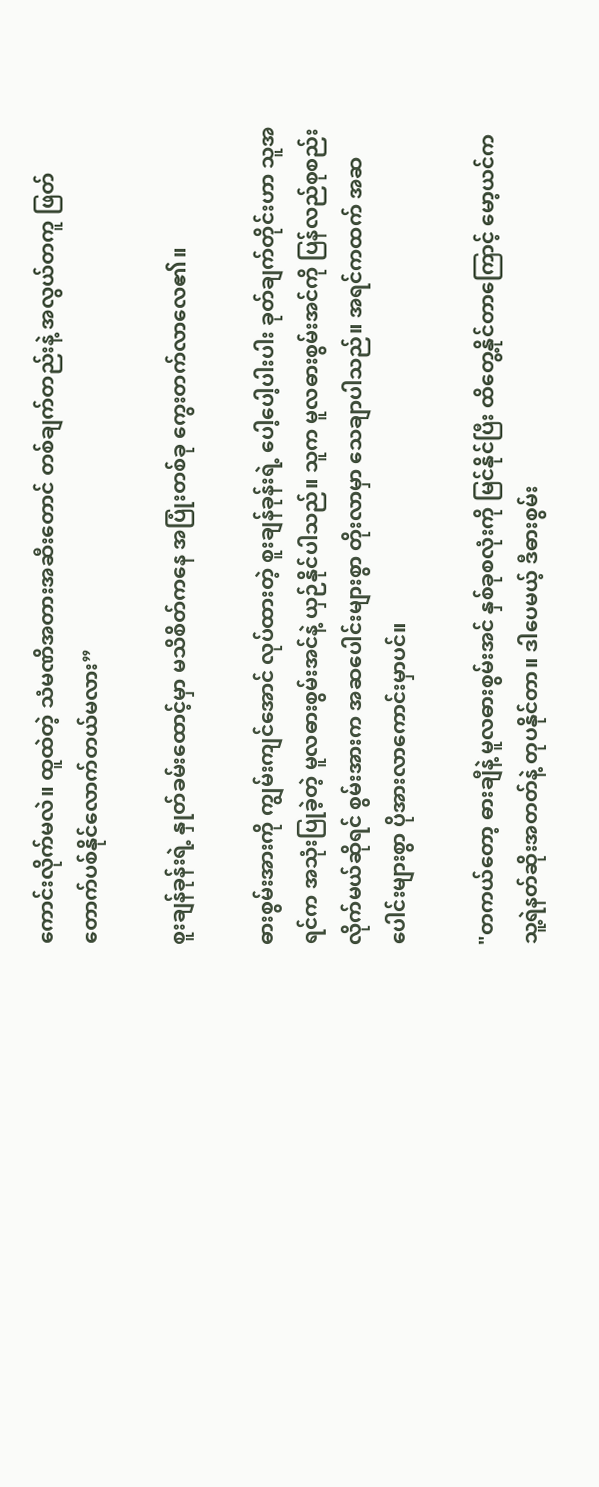ကောင်းလိုက်မလဲ။ ထူထဲတဲ့ သံမဏိအတားအဆီးတောင် တစ်ချက်တည်းနဲ့ အလွယ်တကူ ဖြတ်တောက်ပစ်နိုင်လောက်တယ်မလား”

စူးချန်ခုန်းရဲ့ နှုတ်ခမ်းထောင့်မှာ မသိစိတ်ကနေ အပြုံးတစ်ခု ကွေးတက်လာလေ၏။

ဓားစွမ်းအားကို ကျွမ်းကျင်အောင် လုပ်ထားတဲ့ စူးချန်ခုန်းရဲ့ ပေါ့ပေါ့ပါးပါး ခုတ်ချက်တိုင်းဟာ သူအရင်က အသုံးပြုခဲ့တဲ့ မူလဓားစွမ်းအင်နဲ့ ယှဉ်နိုင်ပါသည်။ သူက မူလဓားစွမ်းအင်ကို ပြန်လည်စုစည်းလိုက်မယ်ဆိုရင် စွမ်းအားက အဆပေါင်းများစွာ တိုးလာမှာ သေချာပါသည်။ အရင်ကထက် အဆပေါင်းများစွာ ပိုအားလာကောင်းမှာပင်။

"တကယ်တော့ ဓားချီနဲ့ မူလဓားစွမ်းအင် နှစ်ခုစလုံးကို မြင်နိုင်ပြီး ထိတွေ့နိုင်တာကြောင့် မော့ယင်က သူ့ရဲနတ်ဆိုးအတတ်နဲ့ တုပနိုင်တာ။ ဒါပေမယ့် ဒီဓားစွမ်း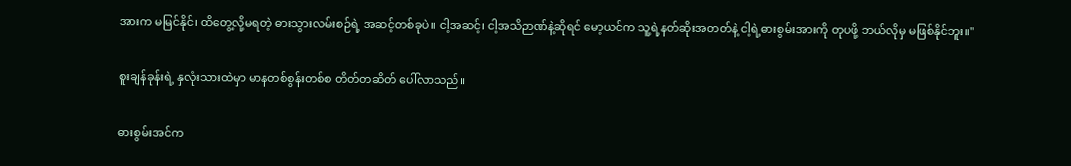အားက မမြင်နိုင်၊ ထိတွေ့လို့မရတဲ့ ဓားသွားလမ်းစဉ်ရဲ့ အဆင့်တစ်ခုပဲ။ ငါ့အဆင့်၊ ငါ့အသိဉာဏ်နဲ့ဆိုရင် မော့ယင်က သူ့ရဲ့နတ်ဆိုးအတတ်နဲ့ ငါ့ရဲ့ဓားစွမ်းအားကို တုပဖို့ ဘယ်လိုမှ မဖြစ်နိုင်ဘူး။"

စူးချန်ခုန်းရဲ့ နှလုံးသားထဲမှာ မာနတစ်စွန်းတစ်စ တိတ်တဆိတ် ပေါ်လာသည်။

ဓားစွမ်းအင်က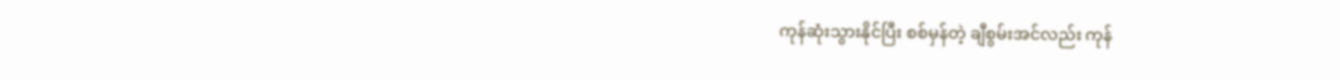ကုန်ဆုံးသွားနိုင်ပြီး စစ်မှန်တဲ့ ချီစွမ်းအင်လည်း ကုန်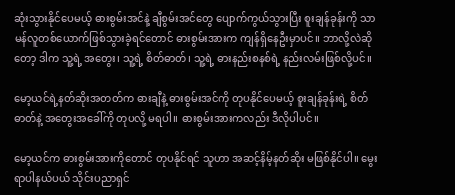ဆုံးသွားနိုင်ပေမယ့် ဓားစွမ်းအင်နဲ့ ချီစွမ်းအင်တွေ ပျောက်ကွယ်သွားပြီး စူးချန်ခုန်းကို သာမန်လူတစ်ယောက်ဖြစ်သွားခဲ့ရင်တောင် ဓားစွမ်းအားက ကျန်ရှိနေဦးမှာပင်။ ဘာလို့လဲဆိုတော့ ဒါက သူ့ရဲ့ အတွေး၊ သူ့ရဲ့ စိတ်ဓာတ်၊ သူ့ရဲ့ ဓားနည်းစနစ်ရဲ့ နည်းလမ်းဖြစ်လို့ပင်။

မော့ယင်ရဲ့နတ်ဆိုးအတတ်က ဓားချီနဲ့ ဓားစွမ်းအင်ကို တုပနိုင်ပေမယ့် စူးချန်ခုန်းရဲ့ စိတ်ဓာတ်နဲ့ အတွေးအခေါ်ကို တုပလို့ မရပါ၊၊ ဓားစွမ်းအားကလည်း ဒီလိုပါပင်။

မော့ယင်က ဓားစွမ်းအားကိုတောင် တုပနိုင်ရင် သူဟာ အဆင့်နိမ့်နတ်ဆိုး မဖြစ်နိုင်ပါ။ မွေးရာပါနယ်ပယ် သိုင်းပညာရှင်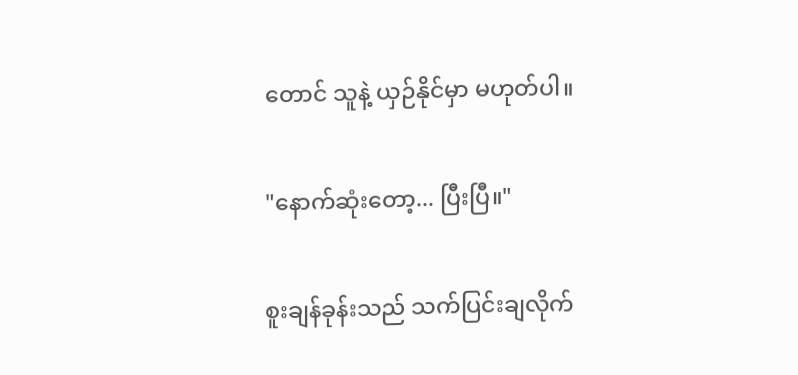တောင် သူနဲ့ ယှဉ်နိုင်မှာ မဟုတ်ပါ။

"နောက်ဆုံးတော့... ပြီးပြီ။"

စူးချန်ခုန်းသည် သက်ပြင်းချလိုက်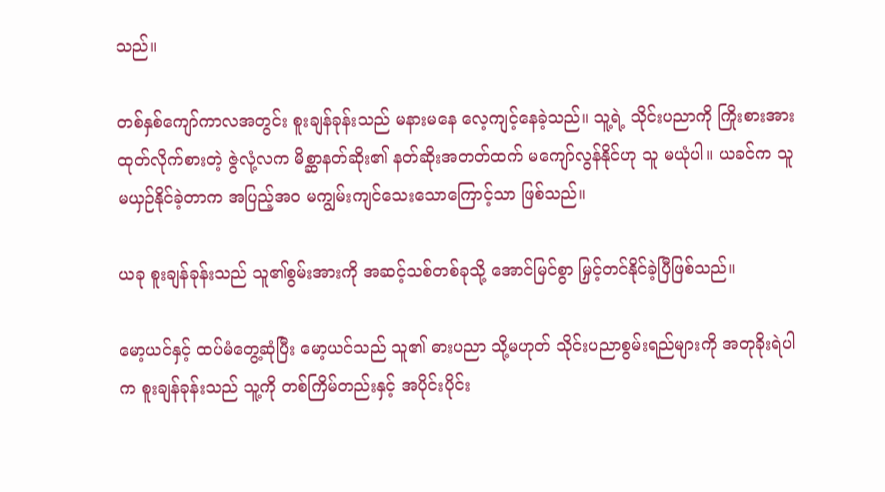သည်။

တစ်နှစ်ကျော်ကာလအတွင်း စူးချန်ခုန်းသည် မနားမနေ လေ့ကျင့်နေခဲ့သည်။ သူ့ရဲ့ သိုင်းပညာကို ကြိုးစားအားထုတ်လိုက်စားတဲ့ ဇွဲလုံ့လက မိစ္ဆာနတ်ဆိုး၏ နတ်ဆိုးအတတ်ထက် မကျော်လွန်နိုင်ဟု သူ မယုံပါ။ ယခင်က သူ မယှဉ်နိုင်ခဲ့တာက အပြည့်အဝ မကျွမ်းကျင်သေးသောကြောင့်သာ ဖြစ်သည်။

ယခု စူးချန်ခုန်းသည် သူ၏စွမ်းအားကို အဆင့်သစ်တစ်ခုသို့ အောင်မြင်စွာ မြှင့်တင်နိုင်ခဲ့ပြီဖြစ်သည်။

မော့ယင်နှင့် ထပ်မံတွေ့ဆုံပြီး မော့ယင်သည် သူ၏ ဓားပညာ သို့မဟုတ် သိုင်းပညာစွမ်းရည်များကို အတုခိုးရဲပါက စူးချန်ခုန်းသည် သူ့ကို တစ်ကြိမ်တည်းနှင့် အပိုင်းပိုင်း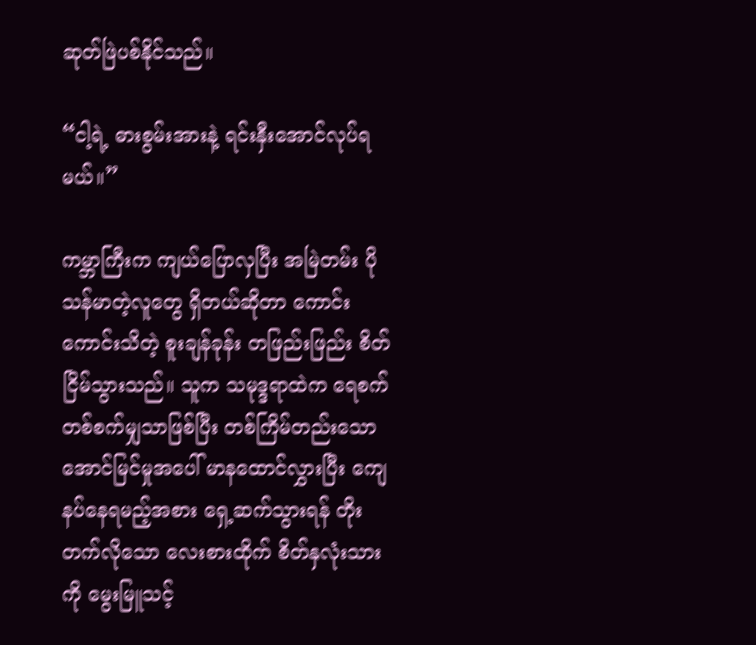ဆုတ်ဖြဲပစ်နိုင်သည်။

“ငါ့ရဲ့ ဓားစွမ်းအားနဲ့ ရင်းနှီးအောင်လုပ်ရမယ်။”

ကမ္ဘာကြီးက ကျယ်ပြောလှပြီး အမြဲတမ်း ပိုသန်မာတဲ့လူတွေ ရှိတယ်ဆိုတာ ကောင်းကောင်းသိတဲ့ စူးချန်ခုန်း တဖြည်းဖြည်း စိတ်ငြိမ်သွားသည်။ သူက သမုဒ္ဒရာထဲက ရေစက်တစ်စက်မျှသာဖြစ်ပြီး တစ်ကြိမ်တည်းသော အောင်မြင်မှုအပေါ် မာနထောင်လွှားပြီး ကျေနပ်နေရမည့်အစား ရှေ့ဆက်သွားရန် တိုးတက်လိုသော လေးစားထိုက် စိတ်နှလုံးသားကို မွေးမြူသင့်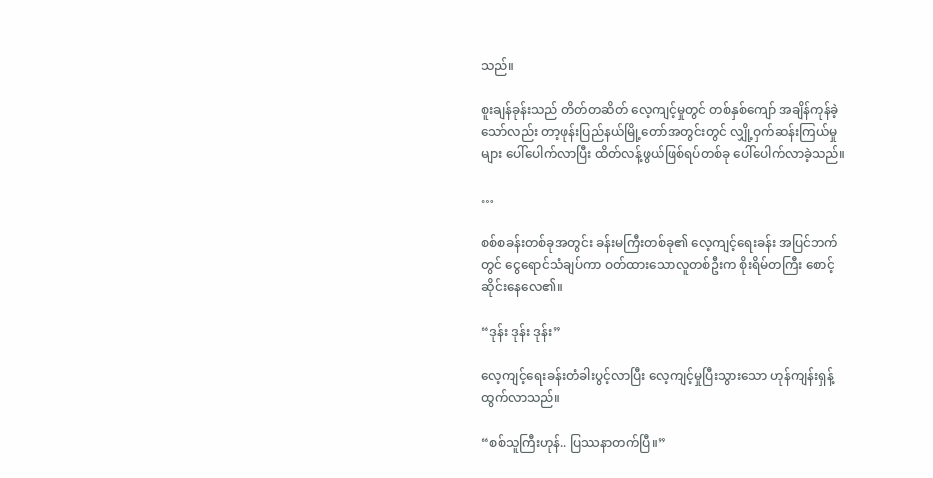သည်။

စူးချန်ခုန်းသည် တိတ်တဆိတ် လေ့ကျင့်မှုတွင် တစ်နှစ်ကျော် အချိန်ကုန်ခဲ့သော်လည်း တာ့ဖုန်းပြည်နယ်မြို့တော်အတွင်းတွင် လျှို့ဝှက်ဆန်းကြယ်မှုများ ပေါ်ပေါက်လာပြီး ထိတ်လန့်ဖွယ်ဖြစ်ရပ်တစ်ခု ပေါ်ပေါက်လာခဲ့သည်။

…

စစ်စခန်းတစ်ခုအတွင်း ခန်းမကြီးတစ်ခု၏ လေ့ကျင့်ရေးခန်း အပြင်ဘက်တွင် ငွေရောင်သံချပ်ကာ ဝတ်ထားသောလူတစ်ဦးက စိုးရိမ်တကြီး စောင့်ဆိုင်းနေလေ၏။

“ဒုန်း ဒုန်း ဒုန်း”

လေ့ကျင့်ရေးခန်းတံခါးပွင့်လာပြီး လေ့ကျင့်မှုပြီးသွားသော ဟုန်ကျန်းရှန့် ထွက်လာသည်။

“စစ်သူကြီးဟုန်.. ပြဿနာတက်ပြီ။”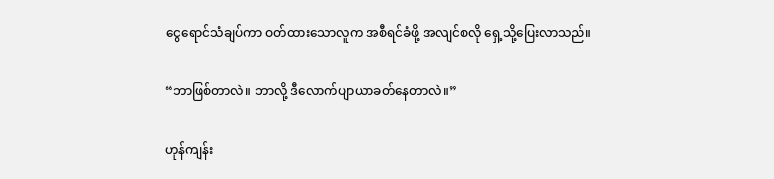ငွေရောင်သံချပ်ကာ ဝတ်ထားသောလူက အစီရင်ခံဖို့ အလျင်စလို ရှေ့သို့ပြေးလာသည်။

“ဘာဖြစ်တာလဲ။ ဘာလို့ ဒီလောက်ပျာယာခတ်နေတာလဲ။”

ဟုန်ကျန်း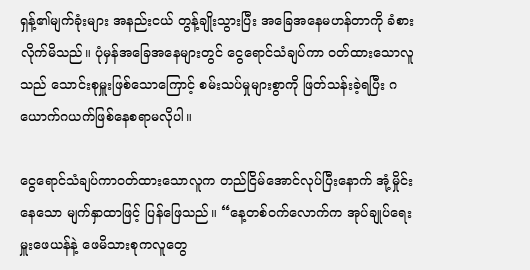ရှန့်၏မျက်ခုံးများ အနည်းငယ် တွန့်ချိုးသွားပြီး အခြေအနေမဟန်တာကို ခံစားလိုက်မိသည်။ ပုံမှန်အခြေအနေများတွင် ငွေရောင်သံချပ်ကာ ဝတ်ထားသောလူသည် သောင်းစုမှူးဖြစ်သောကြောင့် စမ်းသပ်မှုများစွာကို ဖြတ်သန်းခဲ့ရပြီး ဂယောက်ဂယက်ဖြစ်နေစရာမလိုပါ။

ငွေရောင်သံချပ်ကာဝတ်ထားသောလူက တည်ငြိမ်အောင်လုပ်ပြီးနောက် အုံ့မှိုင်းနေသော မျက်နှာထာဖြင့် ပြန်ဖြေသည်။ “နေ့တစ်ဝက်လောက်က အုပ်ချုပ်ရေးမှူးဖေယန်နဲ့ ဖေမိသားစုကလူတွေ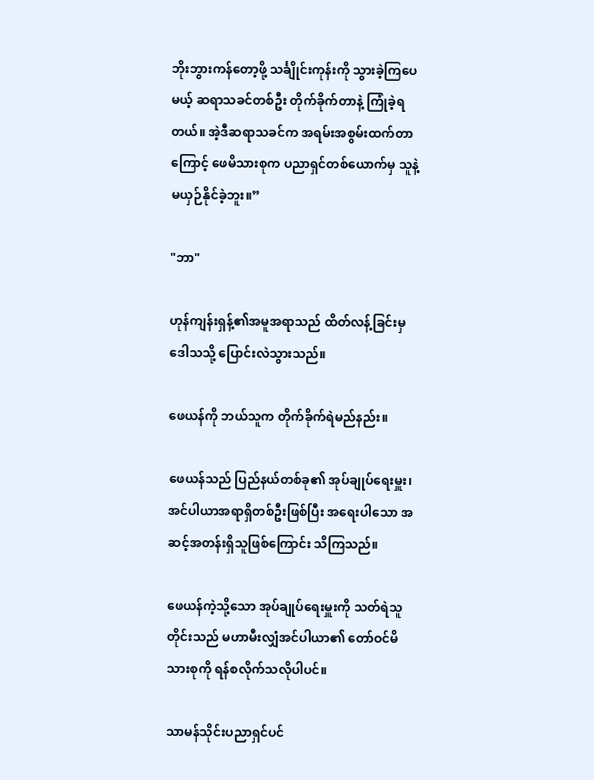ဘိုးဘွားကန်တော့ဖို့ သင်္ချိုင်းကုန်းကို သွားခဲ့ကြပေမယ့် ဆရာသခင်တစ်ဦး တိုက်ခိုက်တာနဲ့ ကြုံခဲ့ရတယ်။ အဲ့ဒီဆရာသခင်က အရမ်းအစွမ်းထက်တာကြောင့် ဖေမိသားစုက ပညာရှင်တစ်ယောက်မှ သူနဲ့မယှဉ်နိုင်ခဲ့ဘူး။”

"ဘာ"

ဟုန်ကျန်းရှန့်၏အမူအရာသည် ထိတ်လန့်ခြင်းမှ ဒေါသသို့ ပြောင်းလဲသွားသည်။

ဖေယန်ကို ဘယ်သူက တိုက်ခိုက်ရဲမည်နည်း။

ဖေယန်သည် ပြည်နယ်တစ်ခု၏ အုပ်ချုပ်ရေးမှူး၊ အင်ပါယာအရာရှိတစ်ဦးဖြစ်ပြီး အရေးပါသော အဆင့်အတန်းရှိသူဖြစ်ကြောင်း သိကြသည်။

ဖေယန်ကဲ့သို့သော အုပ်ချုပ်ရေးမှူးကို သတ်ရဲသူတိုင်းသည် မဟာမီးလျှံအင်ပါယာ၏ တော်ဝင်မိသားစုကို ရန်စလိုက်သလိုပါပင်။

သာမန်သိုင်းပညာရှင်ပင်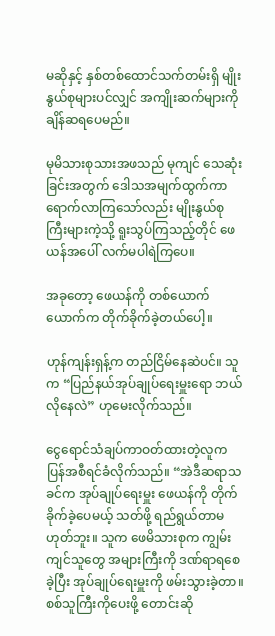မဆိုနှင့် နှစ်တစ်ထောင်သက်တမ်းရှိ မျိုးနွယ်စုများပင်လျှင် အကျိုးဆက်များကို ချိန်ဆရပေမည်။

မုမိသားစုသားအဖသည် မုကျင် သေဆုံးခြင်းအတွက် ဒေါသအမျက်ထွက်ကာ ရောက်လာကြသော်လည်း မျိုးနွယ်စုကြီးများကဲ့သို့ ရူးသွပ်ကြသည့်တိုင် ဖေယန်အပေါ် လက်မပါရဲကြပေ။

အခုတော့ ဖေယန်ကို တစ်ယောက်ယောက်က တိုက်ခိုက်ခဲ့တယ်ပေါ့။

ဟုန်ကျန်းရှန့်က တည်ငြိမ်နေဆဲပင်။ သူက “ပြည်နယ်အုပ်ချုပ်ရေးမှူးရော ဘယ်လိုနေလဲ” ဟုမေးလိုက်သည်။

ငွေရောင်သံချပ်ကာဝတ်ထားတဲ့လူက ပြန်အစီရင်ခံလိုက်သည်။ “အဲဒီဆရာသခင်က အုပ်ချုပ်ရေးမှူး ဖေယန်ကို တိုက်ခိုက်ခဲ့ပေမယ့် သတ်ဖို့ ရည်ရွယ်တာမဟုတ်ဘူး။ သူက ဖေမိသားစုက ကျွမ်းကျင်သူတွေ အများကြီးကို ဒဏ်ရာရစေခဲ့ပြီး အုပ်ချုပ်ရေးမှူးကို ဖမ်းသွားခဲ့တာ။ စစ်သူကြီးကိုပေးဖို့ တောင်းဆို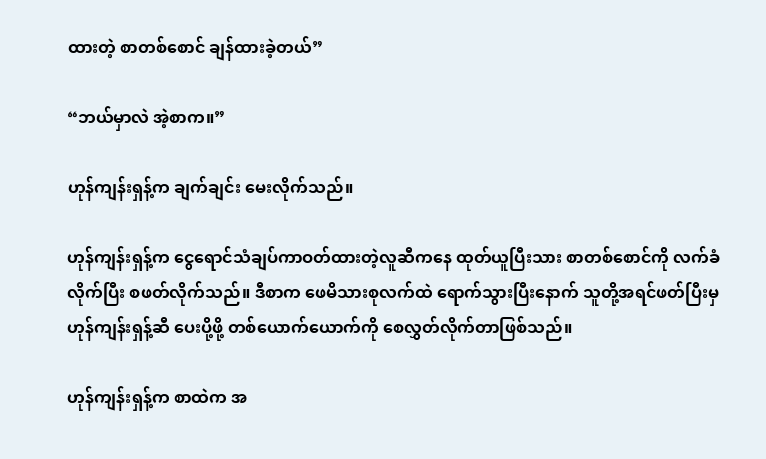ထားတဲ့ စာတစ်စောင် ချန်ထားခဲ့တယ်”

“ဘယ်မှာလဲ အဲ့စာက။”

ဟုန်ကျန်းရှန့်က ချက်ချင်း မေးလိုက်သည်။

ဟုန်ကျန်းရှန့်က ငွေရောင်သံချပ်ကာဝတ်ထားတဲ့လူဆီကနေ ထုတ်ယူပြီးသား စာတစ်စောင်ကို လက်ခံလိုက်ပြီး စဖတ်လိုက်သည်။ ဒီစာက ဖေမိသားစုလက်ထဲ ရောက်သွားပြီးနောက် သူတို့အရင်ဖတ်ပြီးမှ ဟုန်ကျန်းရှန့်ဆီ ပေးပို့ဖို့ တစ်ယောက်ယောက်ကို စေလွှတ်လိုက်တာဖြစ်သည်။

ဟုန်ကျန်းရှန့်က စာထဲက အ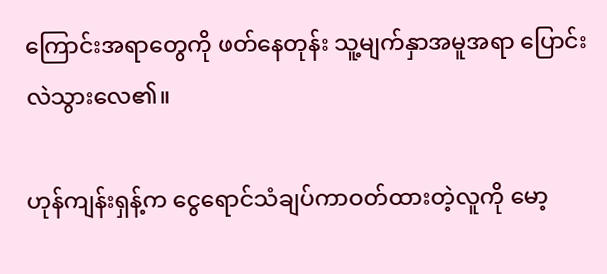ကြောင်းအရာတွေကို ဖတ်နေတုန်း သူ့မျက်နှာအမူအရာ ပြောင်းလဲသွားလေ၏။

ဟုန်ကျန်းရှန့်က ငွေရောင်သံချပ်ကာဝတ်ထားတဲ့လူကို မော့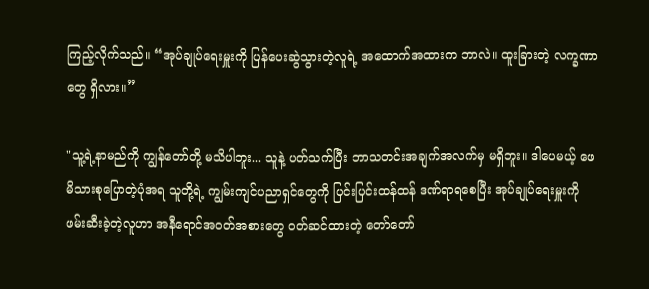ကြည့်လိုက်သည်။ “အုပ်ချုပ်ရေးမှူးကို ပြန်ပေးဆွဲသွားတဲ့လူရဲ့ အထောက်အထားက ဘာလဲ။ ထူးခြားတဲ့ လက္ခဏာတွေ ရှိလား။”

"သူ့ရဲ့နာမည်ကို ကျွန်တော်တို့ မသိပါဘူး... သူနဲ့ ပတ်သက်ပြီး ဘာသတင်းအချက်အလက်မှ မရှိဘူး။ ဒါပေမယ့် ဖေမိသားစုပြောတဲ့ပုံအရ သူတို့ရဲ့ ကျွမ်းကျင်ပညာရှင်တွေကို ပြင်းပြင်းထန်ထန် ဒဏ်ရာရစေပြီး အုပ်ချုပ်ရေးမှူးကို ဖမ်းဆီးခဲ့တဲ့လူဟာ အနီရောင်အဝတ်အစားတွေ ဝတ်ဆင်ထားတဲ့ တော်တော်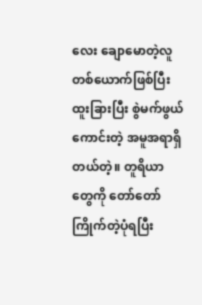လေး ချောမောတဲ့လူတစ်ယောက်ဖြစ်ပြီး ထူးခြားပြီး စွဲမက်ဖွယ်ကောင်းတဲ့ အမူအရာရှိတယ်တဲ့။ တူရိယာတွေကို တော်တော် ကြိုက်တဲ့ပုံရပြီး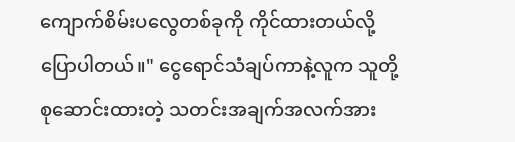ကျောက်စိမ်းပလွေတစ်ခုကို ကိုင်ထားတယ်လို့ပြောပါတယ်။" ငွေရောင်သံချပ်ကာနဲ့လူက သူတို့စုဆောင်းထားတဲ့ သတင်းအချက်အလက်အား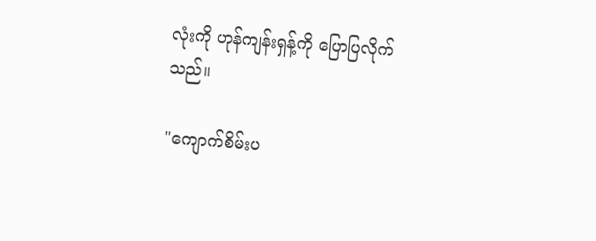လုံးကို ဟုန်ကျန်းရှန့်ကို ပြောပြလိုက်သည်။

"ကျောက်စိမ်းပ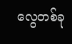လွေတစ်ခု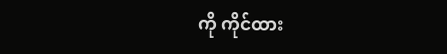ကို ကိုင်ထား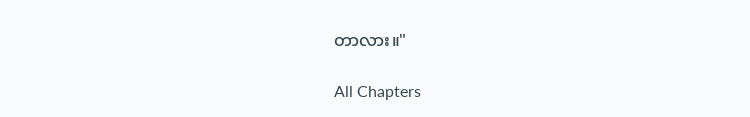တာလား။"

All Chapters